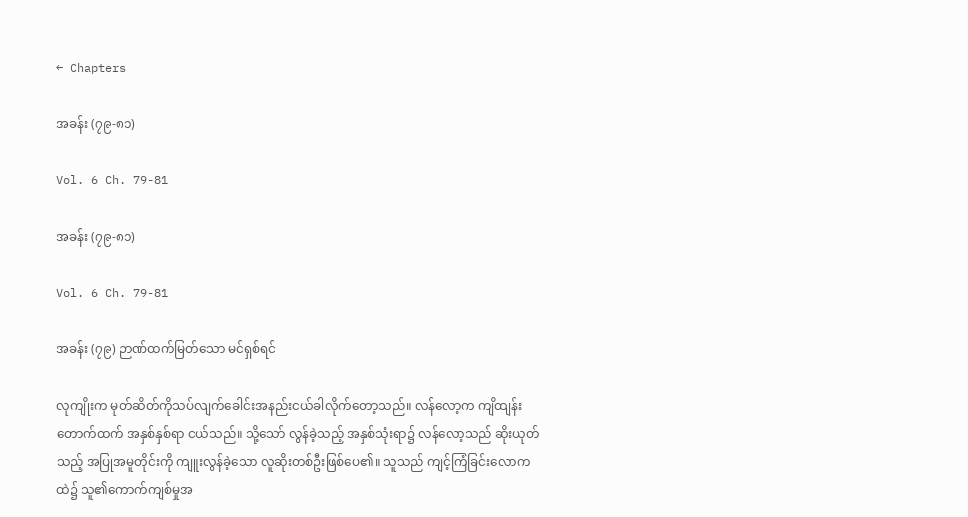← Chapters

အခန်း (၇၉-၈၁)

Vol. 6 Ch. 79-81

အခန်း (၇၉-၈၁)

Vol. 6 Ch. 79-81

အခန်း (၇၉) ဉာဏ်ထက်မြတ်သော မင်ရှစ်ရင်

လုကျိုးက မုတ်ဆိတ်ကိုသပ်လျက်ခေါင်းအနည်းငယ်ခါလိုက်တော့သည်။ လန်လော့က ကျိထျန်းတောက်ထက် အနှစ်နှစ်ရာ ငယ်သည်။ သို့သော် လွန်ခဲ့သည့် အနှစ်သုံးရာ၌ လန်လော့သည် ဆိုးယုတ်သည့် အပြုအမူတိုင်းကို ကျူးလွန်ခဲ့သော လူဆိုးတစ်ဦးဖြစ်ပေ၏။ သူသည် ကျင့်ကြံခြင်းလောကထဲ၌ သူ၏ကောက်ကျစ်မှုအ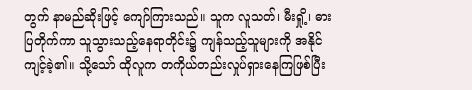တွက် နာမည်ဆိုးဖြင့် ကျော်ကြားသည်။ သူက လူသတ်၊ မီးရှို့၊ ဓားပြတိုက်ကာ သူသွားသည့်နေရာတိုင်း၌ ကျန်သည့်သူများကို အနိုင်ကျင့်ခဲ့၏။ သို့သော် ထိုလူက တကိုယ်တည်းလှုပ်ရှားနေကြဖြစ်ပြီး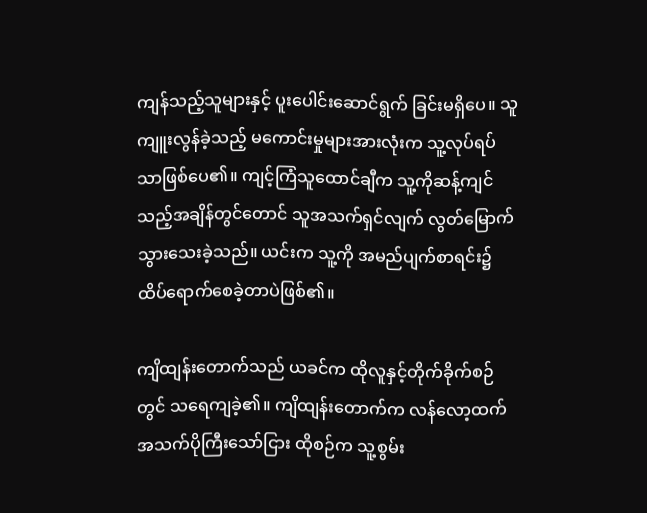ကျန်သည့်သူများနှင့် ပူးပေါင်းဆောင်ရွက် ခြင်းမရှိပေ။ သူကျူးလွန်ခဲ့သည့် မကောင်းမှုများအားလုံးက သူ့လုပ်ရပ်သာဖြစ်ပေ၏။ ကျင့်ကြံသူထောင်ချီက သူ့ကိုဆန့်ကျင်သည့်အချိန်တွင်တောင် သူအသက်ရှင်လျက် လွတ်မြောက် သွားသေးခဲ့သည်။ ယင်းက သူ့ကို အမည်ပျက်စာရင်း၌ ထိပ်ရောက်စေခဲ့တာပဲဖြစ်၏။

ကျိထျန်းတောက်သည် ယခင်က ထိုလူနှင့်တိုက်ခိုက်စဉ်တွင် သရေကျခဲ့၏။ ကျိထျန်းတောက်က လန်လော့ထက် အသက်ပိုကြီးသော်ငြား ထိုစဉ်က သူ့စွမ်း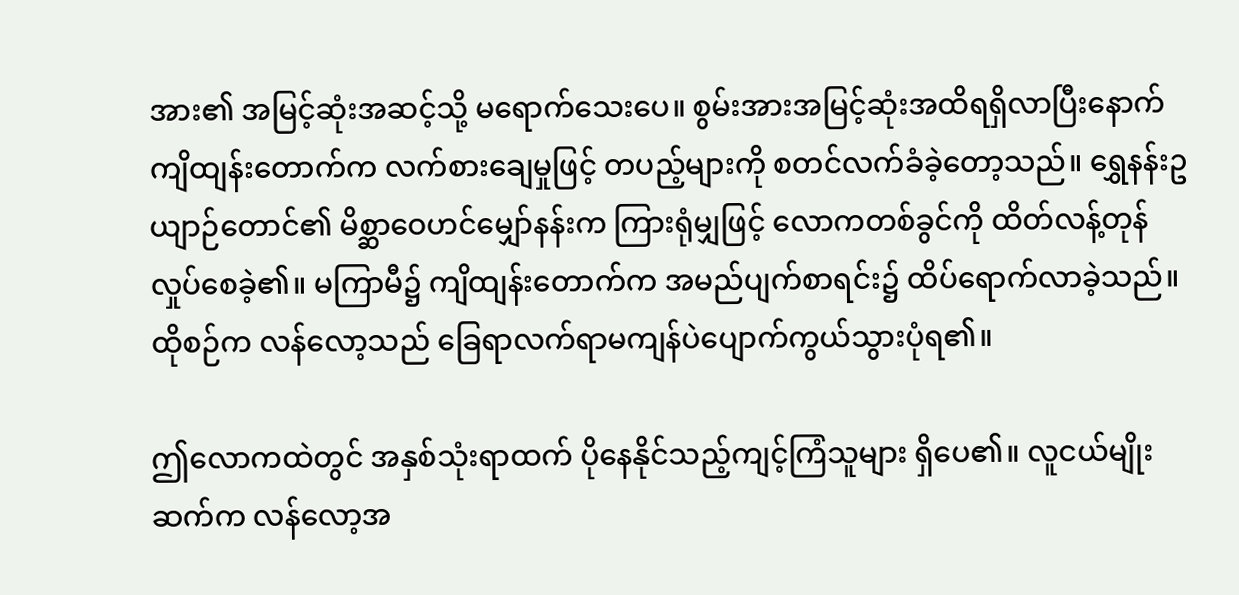အား၏ အမြင့်ဆုံးအဆင့်သို့ မရောက်သေးပေ။ စွမ်းအားအမြင့်ဆုံးအထိရရှိလာပြီးနောက် ကျိထျန်းတောက်က လက်စားချေမှုဖြင့် တပည့်များကို စတင်လက်ခံခဲ့တော့သည်။ ရွှေနန်းဥယျာဉ်တောင်၏ မိစ္ဆာဝေဟင်မျှော်နန်းက ကြားရုံမျှဖြင့် လောကတစ်ခွင်ကို ထိတ်လန့်တုန်လှုပ်စေခဲ့၏။ မကြာမီ၌ ကျိထျန်းတောက်က အမည်ပျက်စာရင်း၌ ထိပ်ရောက်လာခဲ့သည်။ ထိုစဉ်က လန်လော့သည် ခြေရာလက်ရာမကျန်ပဲပျောက်ကွယ်သွားပုံရ၏။

ဤလောကထဲတွင် အနှစ်သုံးရာထက် ပိုနေနိုင်သည့်ကျင့်ကြံသူများ ရှိပေ၏။ လူငယ်မျိုးဆက်က လန်လော့အ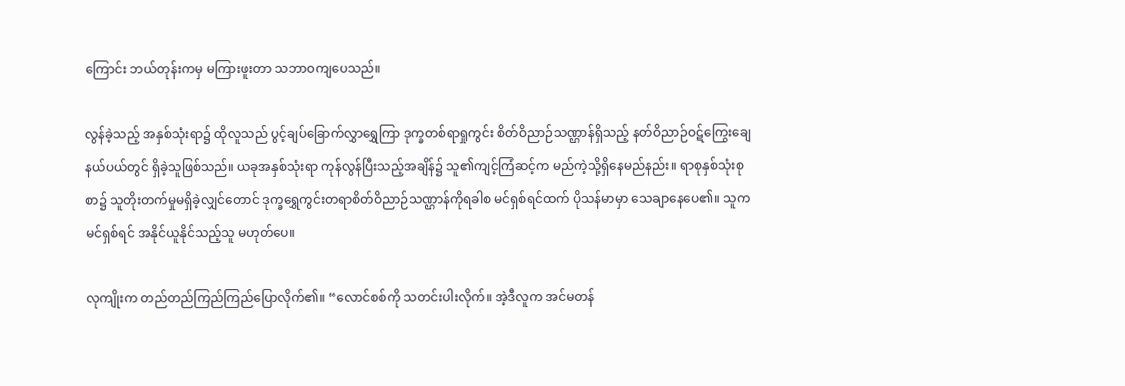ကြောင်း ဘယ်တုန်းကမှ မကြားဖူးတာ သဘာဝကျပေသည်။

လွန်ခဲ့သည့် အနှစ်သုံးရာ၌ ထိုလူသည် ပွင့်ချပ်ခြောက်လွှာရွှေကြာ ဒုက္ခတစ်ရာရှုကွင်း စိတ်ဝိညာဉ်သဏ္ဌာန်ရှိသည့် နတ်ဝိညာဉ်ဝဋ်ကြွေးချေနယ်ပယ်တွင် ရှိခဲ့သူဖြစ်သည်။ ယခုအနှစ်သုံးရာ ကုန်လွန်ပြီးသည့်အချိန်၌ သူ၏ကျင့်ကြံဆင့်က မည်ကဲ့သို့ရှိနေမည်နည်း။ ရာစုနှစ်သုံးစုစာ၌ သူတိုးတက်မှုမရှိခဲ့လျှင်တောင် ဒုက္ခရွှေကွင်းတရာစိတ်ဝိညာဉ်သဏ္ဌာန်ကိုရခါစ မင်ရှစ်ရင်ထက် ပိုသန်မာမှာ သေချာနေပေ၏။ သူက မင်ရှစ်ရင် အနိုင်ယူနိုင်သည့်သူ မဟုတ်ပေ။

လုကျိုးက တည်တည်ကြည်ကြည်ပြောလိုက်၏။ “လောင်စစ်ကို သတင်းပါးလိုက်။ အဲ့ဒီလူက အင်မတန်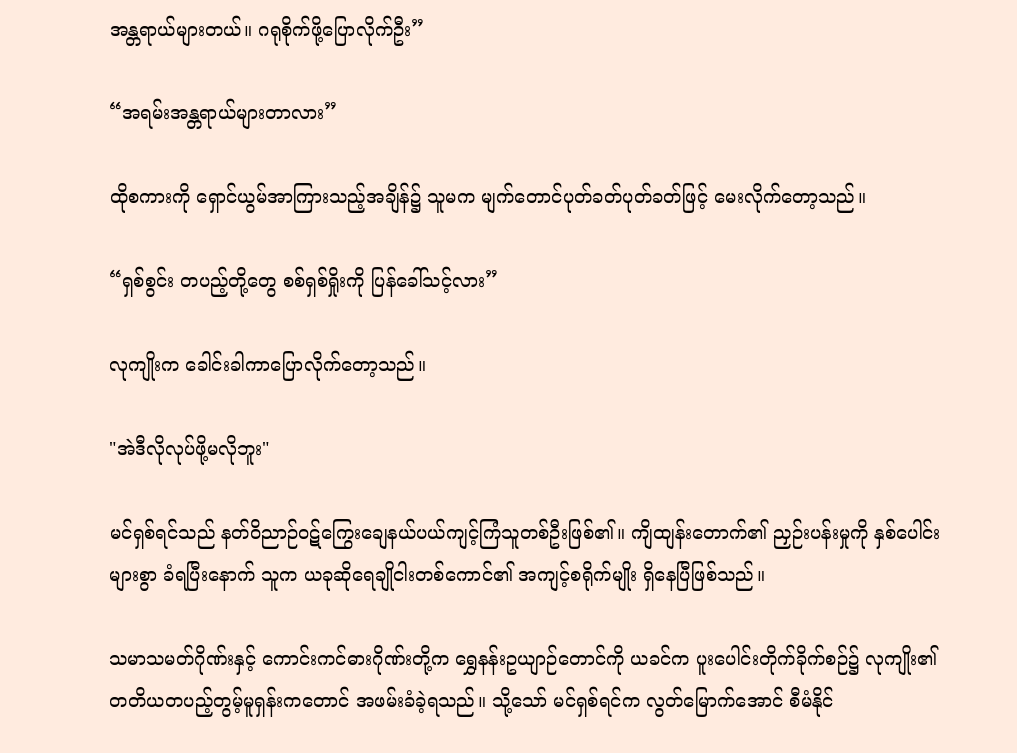အန္တရာယ်များတယ်။ ဂရုစိုက်ဖို့ပြောလိုက်ဦး”

“အရမ်းအန္တရာယ်များတာလား”

ထိုစကားကို ရှောင်ယွမ်အာကြားသည့်အချိန်၌ သူမက မျက်တောင်ပုတ်ခတ်ပုတ်ခတ်ဖြင့် မေးလိုက်တော့သည်။

“ရှစ်စွင်း တပည့်တို့တွေ စစ်ရှစ်ရှိုးကို ပြန်ခေါ်သင့်လား”

လုကျိုးက ခေါင်းခါကာပြောလိုက်တော့သည်။

"အဲဒီလိုလုပ်ဖို့မလိုဘူး"

မင်ရှစ်ရင်သည် နတ်ဝိညာဉ်ဝဋ်ကြွေးချေနယ်ပယ်ကျင့်ကြံသူတစ်ဦးဖြစ်၏။ ကျိထျန်းတောက်၏ ညှဉ်းပန်းမှုကို နှစ်ပေါင်းများစွာ ခံရပြီးနောက် သူက ယခုဆိုရေချိုငါးတစ်ကောင်၏ အကျင့်စရိုက်မျိုး ရှိနေပြီဖြစ်သည်။

သမာသမတ်ဂိုဏ်းနှင့် ကောင်းကင်ဓားဂိုဏ်းတို့က ရွှေနန်းဥယျာဉ်တောင်ကို ယခင်က ပူးပေါင်းတိုက်ခိုက်စဉ်၌ လုကျိုး၏ တတိယတပည့်တွမ့်မူရှန်းကတောင် အဖမ်းခံခဲ့ရသည်။ သို့သော် မင်ရှစ်ရင်က လွတ်မြောက်အောင် စီမံနိုင်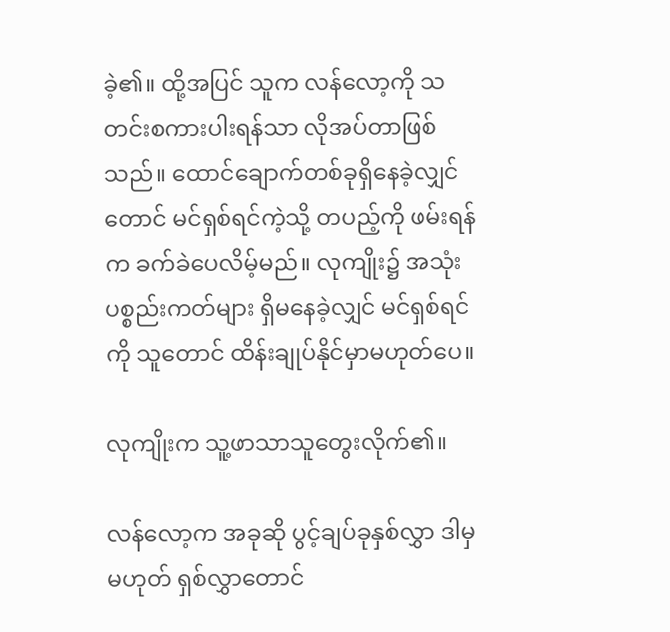ခဲ့၏။ ထို့အပြင် သူက လန်လော့ကို သတင်းစကားပါးရန်သာ လိုအပ်တာဖြစ်သည်။ ထောင်ချောက်တစ်ခုရှိနေခဲ့လျှင်တောင် မင်ရှစ်ရင်ကဲ့သို့ တပည့်ကို ဖမ်းရန်က ခက်ခဲပေလိမ့်မည်။ လုကျိုး၌ အသုံးပစ္စည်းကတ်များ ရှိမနေခဲ့လျှင် မင်ရှစ်ရင်ကို သူတောင် ထိန်းချုပ်နိုင်မှာမဟုတ်ပေ။

လုကျိုးက သူ့ဖာသာသူတွေးလိုက်၏။

လန်လော့က အခုဆို ပွင့်ချပ်ခုနှစ်လွှာ ဒါမှမဟုတ် ရှစ်လွှာတောင်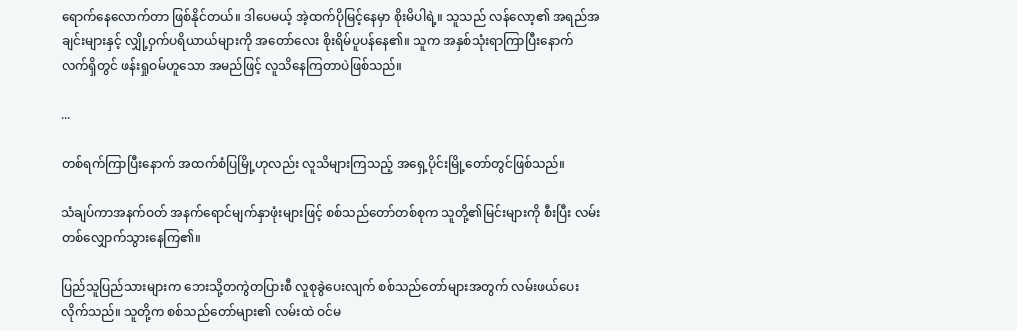ရောက်နေလောက်တာ ဖြစ်နိုင်တယ်။ ဒါပေမယ့် အဲ့ထက်ပိုမြင့်နေမှာ စိုးမိပါရဲ့။ သူသည် လန်လော့၏ အရည်အချင်းများနှင့် လျှို့ဝှက်ပရိယာယ်များကို အတော်လေး စိုးရိမ်ပူပန်နေ၏။ သူက အနှစ်သုံးရာကြာပြီးနောက် လက်ရှိတွင် ဖန်းရှုဝမ်ဟူသော အမည်ဖြင့် လူသိနေကြတာပဲဖြစ်သည်။

...

တစ်ရက်ကြာပြီးနောက် အထက်စံပြမြို့ဟုလည်း လူသိများကြသည့် အရှေ့ပိုင်းမြို့တော်တွင်ဖြစ်သည်။

သံချပ်ကာအနက်ဝတ် အနက်ရောင်မျက်နှာဖုံးများဖြင့် စစ်သည်တော်တစ်စုက သူတို့၏မြင်းများကို စီးပြီး လမ်းတစ်လျှောက်သွားနေကြ၏။

ပြည်သူပြည်သားများက ဘေးသို့တကွဲတပြားစီ လူစုခွဲပေးလျက် စစ်သည်တော်များအတွက် လမ်းဖယ်ပေးလိုက်သည်။ သူတို့က စစ်သည်တော်များ၏ လမ်းထဲ ဝင်မ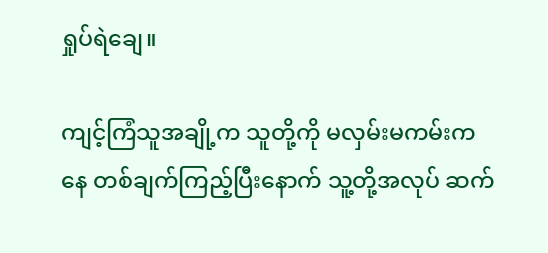ရှုပ်ရဲချေ။

ကျင့်ကြံသူအချို့က သူတို့ကို မလှမ်းမကမ်းကနေ တစ်ချက်ကြည့်ပြီးနောက် သူ့တို့အလုပ် ဆက်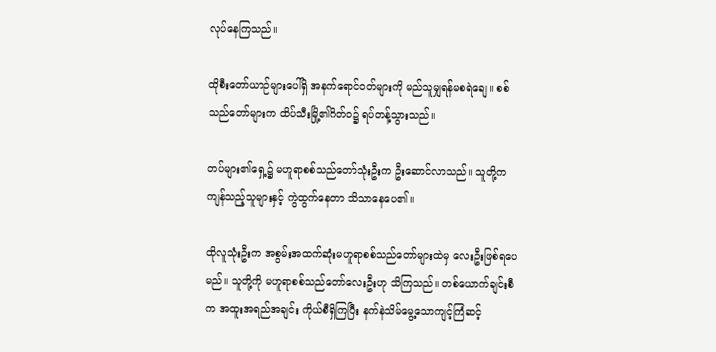လုပ်နေကြသည်။

ထိုစီးတော်ယာဉ်များပေါ်ရှိ အနက်ရောင်ဝတ်များကို မည်သူမျှရန်မစရဲချေ။ စစ်သည်တော်များက ထိပ်သီးမြို့၏ဂိတ်ဝ၌ ရပ်တန့်သွားသည်။

တပ်များ၏ရှေ့၌ မဟူရာစစ်သည်တော်သုံးဦးက ဦးဆောင်လာသည်။ သူတို့က ကျန်သည့်သူများနှင့် ကွဲထွက်နေတာ သိသာနေပေ၏။

ထိုလူသုံးဦးက အစွမ်းအထက်ဆုံးမဟူရာစစ်သည်တော်များထဲမှ လေးဦးဖြစ်ရပေမည်။ သူတို့ကို မဟူရာစစ်သည်တော်လေးဦးဟု သိကြသည်။ တစ်ယောက်ချင်းစီက အထူးအရည်အချင်း ကိုယ်စီရှိကြပြီး နက်နဲသိမ်မွေ့သောကျင့်ကြံဆင့်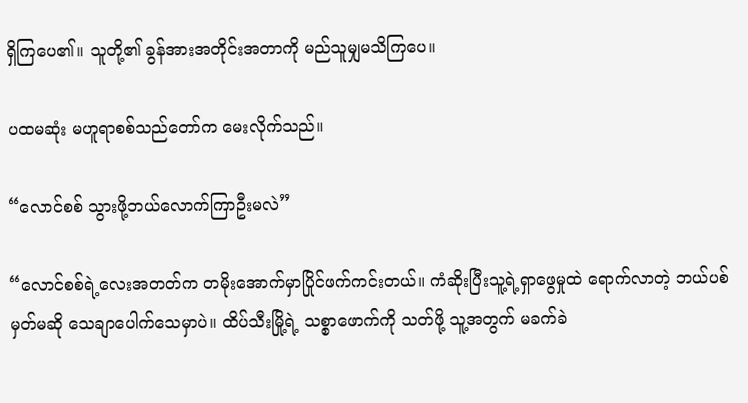ရှိကြပေ၏။ သူတို့၏ ခွန်အားအတိုင်းအတာကို မည်သူမျှမသိကြပေ။

ပထမဆုံး မဟူရာစစ်သည်တော်က မေးလိုက်သည်။

“လောင်စစ် သွားဖို့ဘယ်လောက်ကြာဦးမလဲ”

“လောင်စစ်ရဲ့လေးအတတ်က တမိုးအောက်မှာပြိုင်ဖက်ကင်းတယ်။ ကံဆိုးပြီးသူ့ရဲ့ရှာဖွေမှုထဲ ရောက်လာတဲ့ ဘယ်ပစ်မှတ်မဆို သေချာပေါက်သေမှာပဲ။ ထိပ်သီးမြို့ရဲ့ သစ္စာဖောက်ကို သတ်ဖို့ သူ့အတွက် မခက်ခဲ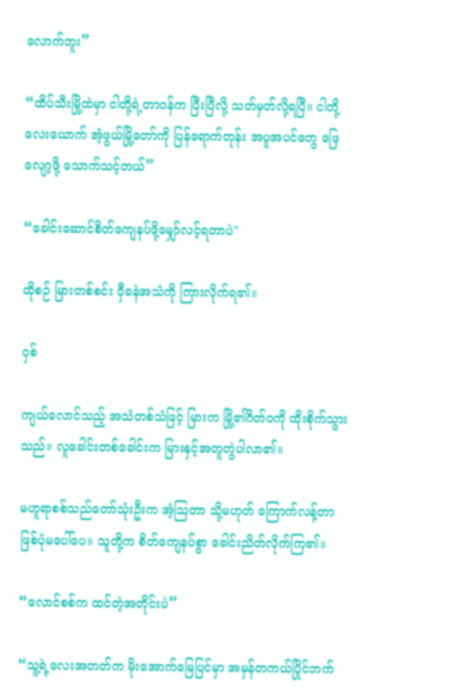လောက်ဘူး”

“ထိပ်သီးမြို့ထဲမှာ ငါတို့ရဲ့တာဝန်က ပြီးပြီလို့ သတ်မှတ်လို့ရပြီ။ ငါတို့လေးယောက် အံ့ဖွယ်မြို့တော်ကို ပြန်ရောက်တုန်း အပူအပင်တွေ ဖြေလျော့ဖို့ သောက်သင့်တယ်”

“ခေါင်းဆောင်စိတ်ကျေနပ်ဖို့မျှော်လင့်ရတာပဲ"

ထိုစဉ် မြားတစ်စင်း ဝှီခနဲအသံကို ကြားလိုက်ရ၏။

ဝှစ်

ကျယ်လောင်သည့် အသံတစ်သံဖြင့် မြားက မြို့၏ဂိတ်ဝကို ထိုးစိုက်သွားသည်။ လူခေါင်းတစ်ခေါင်းက မြားနှင့်အတူတွဲပါလာ၏။

မဟူရာစစ်သည်တော်သုံးဦးက အံ့ဩတာ သို့မဟုတ် ကြောက်လန့်တာဖြစ်ပုံမပေါ်ပေ။ သူတို့က စိတ်ကျေနပ်စွာ ခေါင်းညိတ်လိုက်ကြ၏။

“လောင်စစ်က ထင်တဲ့အတိုင်းပဲ”

“သူ့ရဲ့လေးအတတ်က မိုးအောက်မြေပြင်မှာ အမှန်တကယ်ပြိုင်ဘက်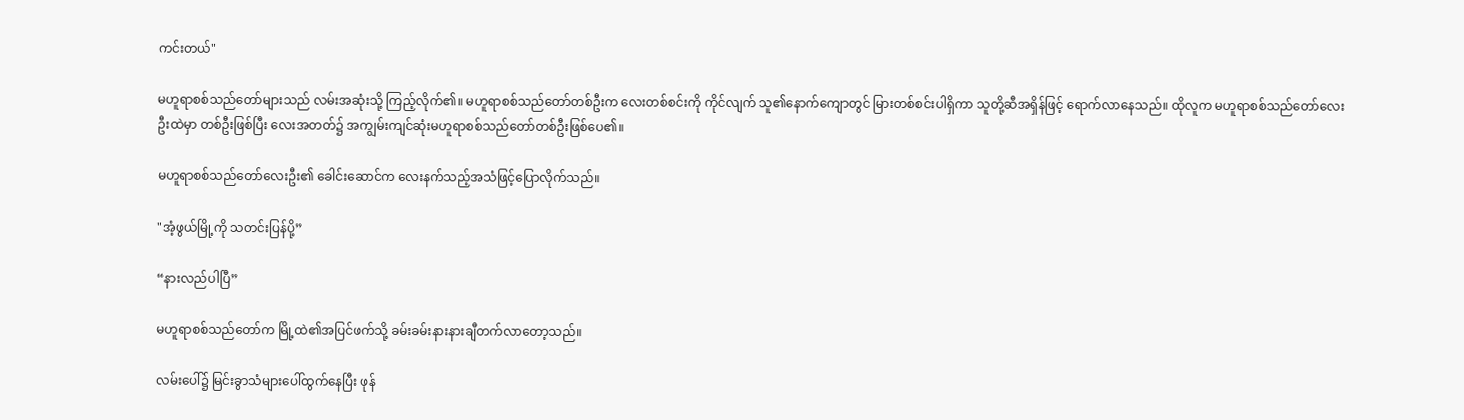ကင်းတယ်"

မဟူရာစစ်သည်တော်များသည် လမ်းအဆုံးသို့ ကြည့်လိုက်၏။ မဟူရာစစ်သည်တော်တစ်ဦးက လေးတစ်စင်းကို ကိုင်လျက် သူ၏နောက်ကျောတွင် မြားတစ်စင်းပါရှိကာ သူတို့ဆီအရှိန်ဖြင့် ရောက်လာနေသည်။ ထိုလူက မဟူရာစစ်သည်တော်လေးဦးထဲမှာ တစ်ဦးဖြစ်ပြီး လေးအတတ်၌ အကျွမ်းကျင်ဆုံးမဟူရာစစ်သည်တော်တစ်ဦးဖြစ်ပေ၏။

မဟူရာစစ်သည်တော်လေးဦး၏ ခေါင်းဆောင်က လေးနက်သည့်အသံဖြင့်ပြောလိုက်သည်။

"အံ့ဖွယ်မြို့ကို သတင်းပြန်ပို့”

“နားလည်ပါပြီ”

မဟူရာစစ်သည်တော်က မြို့ထဲ၏အပြင်ဖက်သို့ ခမ်းခမ်းနားနားချီတက်လာတော့သည်။

လမ်းပေါ်၌ မြင်းခွာသံများပေါ်ထွက်နေပြီး ဖုန်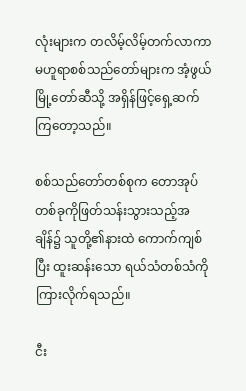လုံးများက တလိမ့်လိမ့်တက်လာကာ မဟူရာစစ်သည်တော်များက အံ့ဖွယ်မြို့တော်ဆီသို့ အရှိန်ဖြင့်ရှေ့ဆက်ကြတော့သည်။

စစ်သည်တော်တစ်စုက တောအုပ်တစ်ခုကိုဖြတ်သန်းသွားသည့်အချိန်၌ သူတို့၏နားထဲ ကောက်ကျစ်ပြီး ထူးဆန်းသော ရယ်သံတစ်သံကိုကြားလိုက်ရသည်။

ငီး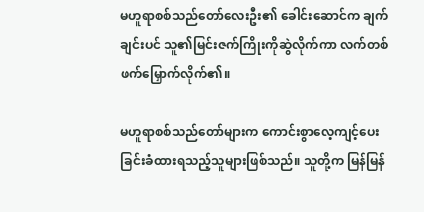မဟူရာစစ်သည်တော်လေးဦး၏ ခေါင်းဆောင်က ချက်ချင်းပင် သူ၏မြင်းဇက်ကြိုးကိုဆွဲလိုက်ကာ လက်တစ်ဖက်မြှောက်လိုက်၏။

မဟူရာစစ်သည်တော်များက ကောင်းစွာလေ့ကျင့်ပေးခြင်းခံထားရသည့်သူများဖြစ်သည်။ သူတို့က မြန်မြန်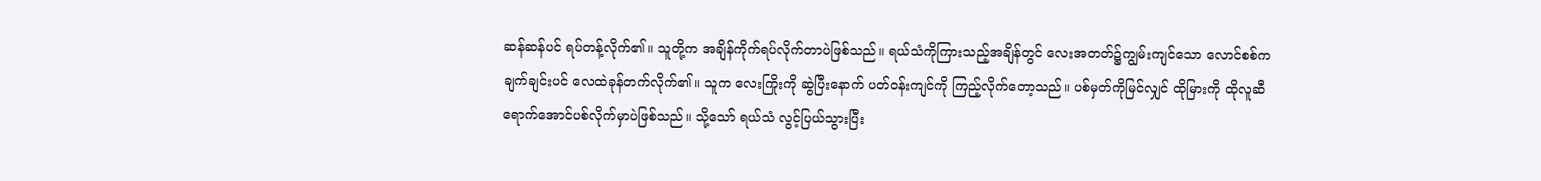ဆန်ဆန်ပင် ရပ်တန့်လိုက်၏။ သူတို့က အချိန်ကိုက်ရပ်လိုက်တာပဲဖြစ်သည်။ ရယ်သံကိုကြားသည့်အချိန်တွင် လေးအတတ်၌ကျွမ်းကျင်သော လောင်စစ်က ချက်ချင်းပင် လေထဲခုန်တက်လိုက်၏။ သူက လေးကြိုးကို ဆွဲပြီးနောက် ပတ်ဝန်းကျင်ကို ကြည့်လိုက်တော့သည်။ ပစ်မှတ်ကိုမြင်လျှင် ထိုမြားကို ထိုလူဆီရောက်အောင်ပစ်လိုက်မှာပဲဖြစ်သည်။ သို့သော် ရယ်သံ လွင့်ပြယ်သွားပြီး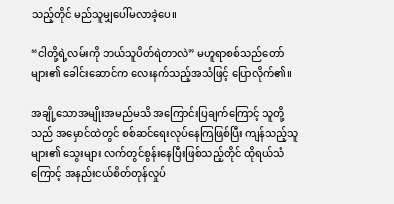သည့်တိုင် မည်သူမျှပေါ်မလာခဲ့ပေ။

“ငါတို့ရဲ့လမ်းကို ဘယ်သူပိတ်ရဲတာလဲ” မဟူရာစစ်သည်တော်များ၏ ခေါင်းဆောင်က လေးနက်သည့်အသံဖြင့် ပြောလိုက်၏။

အချို့သောအမျိုးအမည်မသိ အကြောင်းပြချက်ကြောင့် သူတို့သည် အမှောင်ထဲတွင် စစ်ဆင်ရေးလုပ်နေကြဖြစ်ပြီး ကျန်သည့်သူများ၏ သွေးများ လက်တွင်စွန်းနေပြီးဖြစ်သည့်တိုင် ထိုရယ်သံကြောင့် အနည်းငယ်စိတ်တုန်လှုပ်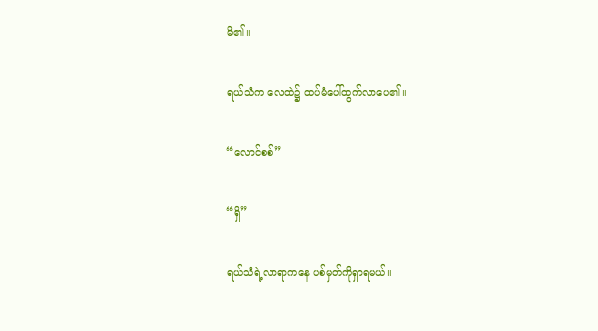မိ၏။

ရယ်သံက လေထဲ၌ ထပ်မံပေါ်ထွက်လာပေ၏။

“လောင်စစ်”

“ရှိ”

ရယ်သံရဲ့လာရာကနေ ပစ်မှတ်ကိုရှာရမယ်။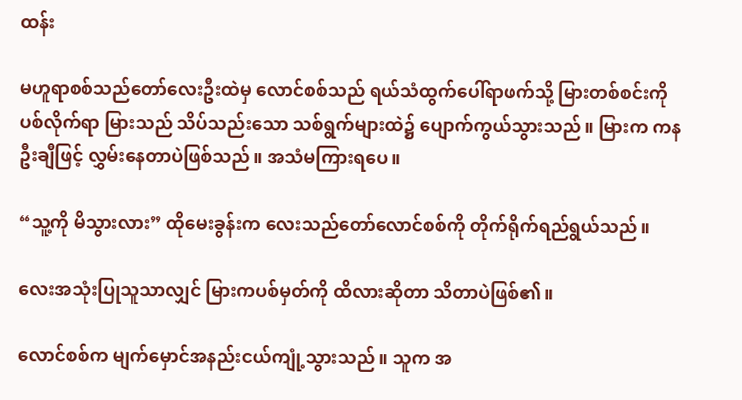ထန်း

မဟူရာစစ်သည်တော်လေးဦးထဲမှ လောင်စစ်သည် ရယ်သံထွက်ပေါ်ရာဖက်သို့ မြားတစ်စင်းကို ပစ်လိုက်ရာ မြားသည် သိပ်သည်းသော သစ်ရွက်များထဲ၌ ပျောက်ကွယ်သွားသည်။ မြားက ကနဦးချီဖြင့် လွှမ်းနေတာပဲဖြစ်သည်။ အသံမကြားရပေ။

“သူ့ကို မိသွားလား” ထိုမေးခွန်းက လေးသည်တော်လောင်စစ်ကို တိုက်ရိုက်ရည်ရွယ်သည်။

လေးအသုံးပြုသူသာလျှင် မြားကပစ်မှတ်ကို ထိလားဆိုတာ သိတာပဲဖြစ်၏။

လောင်စစ်က မျက်မှောင်အနည်းငယ်ကျုံ့သွားသည်။ သူက အ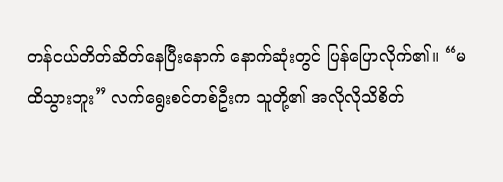တန်ငယ်တိတ်ဆိတ်နေပြီးနောက် နောက်ဆုံးတွင် ပြန်ပြောလိုက်၏။ “မထိသွားဘူး” လက်ရွေးစင်တစ်ဦးက သူတို့၏ အလိုလိုသိစိတ်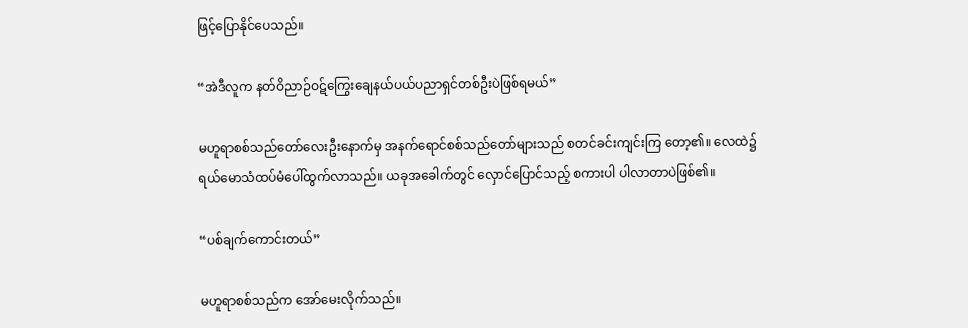ဖြင့်ပြောနိုင်ပေသည်။

“အဲဒီလူက နတ်ဝိညာဉ်ဝဋ်ကြွေးချေနယ်ပယ်ပညာရှင်တစ်ဦးပဲဖြစ်ရမယ်”

မဟူရာစစ်သည်တော်လေးဦးနောက်မှ အနက်ရောင်စစ်သည်တော်များသည် စတင်ခင်းကျင်းကြ တော့၏။ လေထဲ၌ ရယ်မောသံထပ်မံပေါ်ထွက်လာသည်။ ယခုအခေါက်တွင် လှောင်ပြောင်သည့် စကားပါ ပါလာတာပဲဖြစ်၏။

“ပစ်ချက်ကောင်းတယ်”

မဟူရာစစ်သည်က အော်မေးလိုက်သည်။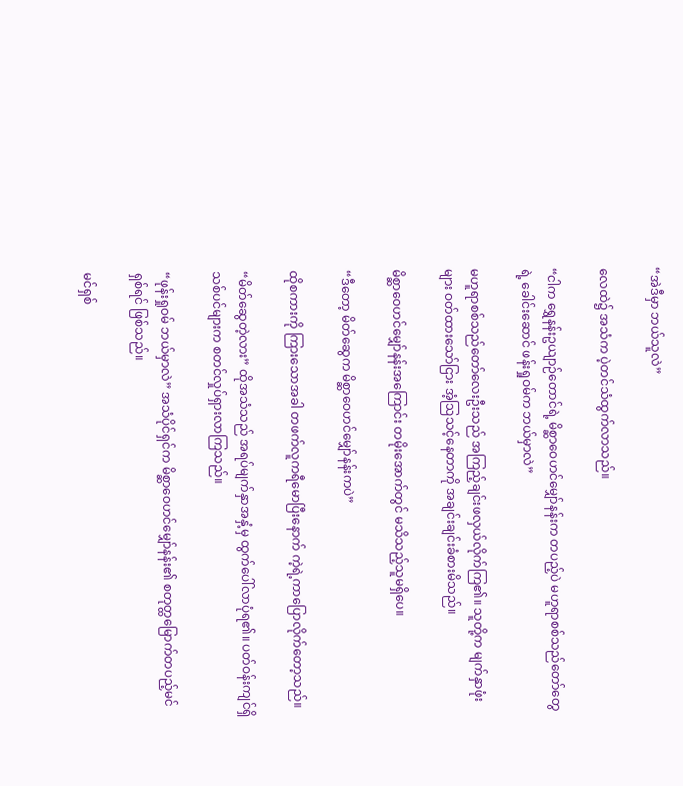“အဲဒီမှာ ဘယ်သူလဲ”

လေထဲ၌ အသံက ပဲ့တင်သံထွက်လာသည်။

“ငါက ရွှေနန်းဥယျာဉ်တောင်ရဲ့ မိစ္ဆာဝေဟင်မျှော်နန်းက တပည့်ပဲ မဟူရာစစ်သည်တော်တွေရဲ့ ခေါင်းဆောင် ဖန်းရှုဝမ်က ဘယ်မှာလဲ”

မဟူရာစစ်သည်တော်လေးဦးသည် အကြည့်ချင်းဖလှယ်လိုက်ကြ၏။ သူတို့က မျက်နှာဖုံးများ ဝတ်ထားသော်ငြား အံ့ဩသင့်နေတာကို အချင်းချင်းခံစားမိသည်။

မိစ္ဆာဝေဟင်မျှော်နန်းအကြောင်း တမိုးအောက်တွင် မသိသည့်သူမရှိပေ။

“ဒီတော့ မိတ်ဆွေက မိစ္ဆာဝေဟင်မျှော်နန်းကပဲ”

ထိုစကားကို ကြားသောအခါ တဖက်လူကရီမောပြီးနောက် ကဲ့ရဲ့ကာပြောလိုက်တော့သည်။

“မိတ်ဆွေတဲ့လား” ထိုအသံသည် အရပ်မျက်နှာအနှံ့မှ ထွက်ပေါ်လာပုံရ၏။ ပတ်ဝန်းကျင်ရှိ သစ်ပင်များက စတင်လှုပ်ရှားလာကြသည်။

“ဖုန်းရှုဝမ် ဘယ်မှာလဲ” အသံပိုင်ရှင်က မိစ္ဆာဝေဟင်မျှော်နန်း၏ စတုတ္ထမြောက်တပည့်မင်ရှစ်ရင် ဖြစ်သည်။

မင်ရှစ်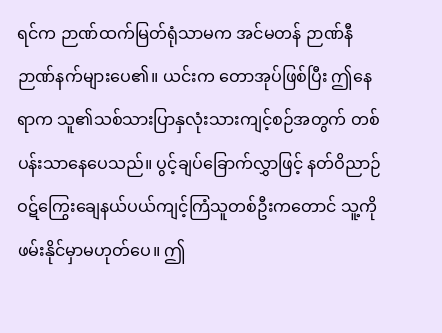ရင်က ဉာဏ်ထက်မြတ်ရုံသာမက အင်မတန် ဉာဏ်နီဉာဏ်နက်များပေ၏။ ယင်းက တောအုပ်ဖြစ်ပြီး ဤနေရာက သူ၏သစ်သားပြာနှလုံးသားကျင့်စဉ်အတွက် တစ်ပန်းသာနေပေသည်။ ပွင့်ချပ်ခြောက်လွှာဖြင့် နတ်ဝိညာဉ်ဝဋ်ကြွေးချေနယ်ပယ်ကျင့်ကြံသူတစ်ဦးကတောင် သူ့ကို ဖမ်းနိုင်မှာမဟုတ်ပေ။ ဤ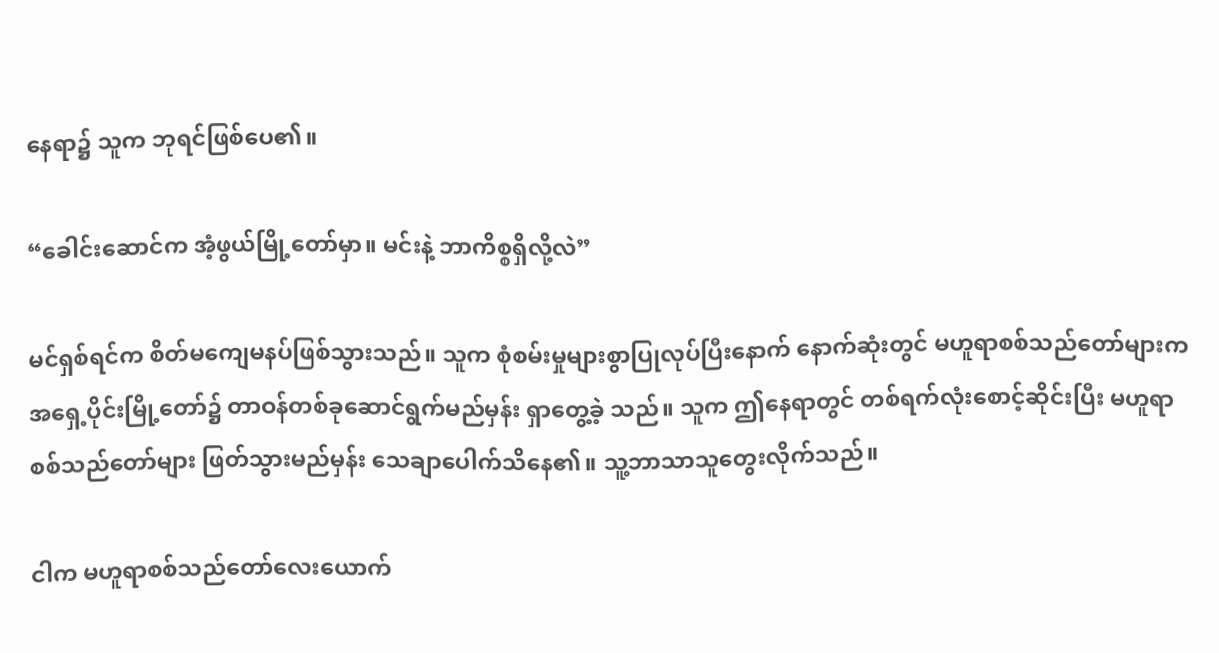နေရာ၌ သူက ဘုရင်ဖြစ်ပေ၏။

“ခေါင်းဆောင်က အံ့ဖွယ်မြို့တော်မှာ။ မင်းနဲ့ ဘာကိစ္စရှိလို့လဲ”

မင်ရှစ်ရင်က စိတ်မကျေမနပ်ဖြစ်သွားသည်။ သူက စုံစမ်းမှုများစွာပြုလုပ်ပြီးနောက် နောက်ဆုံးတွင် မဟူရာစစ်သည်တော်များက အရှေ့ပိုင်းမြို့တော်၌ တာဝန်တစ်ခုဆောင်ရွက်မည်မှန်း ရှာတွေ့ခဲ့ သည်။ သူက ဤနေရာတွင် တစ်ရက်လုံးစောင့်ဆိုင်းပြီး မဟူရာစစ်သည်တော်များ ဖြတ်သွားမည်မှန်း သေချာပေါက်သိနေ၏။ သူ့ဘာသာသူတွေးလိုက်သည်။

ငါက မဟူရာစစ်သည်တော်လေးယောက်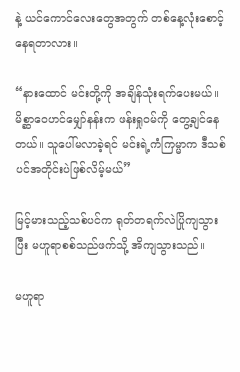နဲ့ ယင်ကောင်လေးတွေအတွက် တစ်နေ့လုံးစောင့်နေရတာလား။

“နားထောင် မင်းတို့ကို အချိန်သုံးရက်ပေးမယ်။ မိစ္ဆာဝေဟင်မျှော်နန်းက ဖန်းရှုဝမ်ကို တွေ့ချင်နေတယ်။ သူပေါ်မလာခဲ့ရင် မင်းရဲ့ကံကြမ္မာက ဒီသစ်ပင်အတိုင်းပဲဖြစ်လိမ့်မယ်”

မြင့်မားသည့်သစ်ပင်က ရုတ်တရက်လဲပြိုကျသွားပြီး မဟူရာစစ်သည်ဖက်သို့ အိကျသွားသည်။

မဟူရာ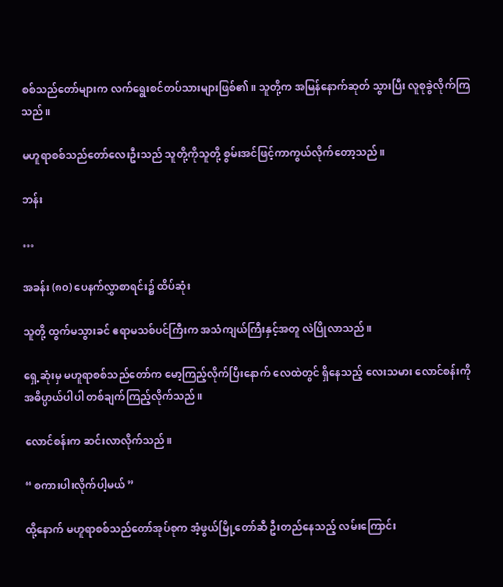စစ်သည်တော်များက လက်ရွေးစင်တပ်သားများဖြစ်၏။ သူတို့က အမြန်နောက်ဆုတ် သွားပြီး လူစုခွဲလိုက်ကြသည်။

မဟူရာစစ်သည်တော်လေးဦးသည် သူတို့ကိုသူတို့ စွမ်းအင်ဖြင့်ကာကွယ်လိုက်တော့သည်။

ဘန်း

…

အခန်း (၈၀) ပေနက်လွှာစာရင်း၌ ထိပ်ဆုံး

သူတို့ ထွက်မသွားခင် ဧရာမသစ်ပင်ကြီးက အသံကျယ်ကြီးနှင့်အတူ လဲပြိုလာသည်။

ရှေ့ဆုံးမှ မဟူရာစစ်သည်တော်က မော့ကြည့်လိုက်ပြီးနောက် လေထဲတွင် ရှိနေသည့် လေးသမား လောင်စန်းကို အဓိပ္ပာယ်ပါပါ တစ်ချက်ကြည့်လိုက်သည်။

လောင်စန်းက ဆင်းလာလိုက်သည်။

“ စကားပါးလိုက်ပါ့မယ် ”

ထို့နောက် မဟူရာစစ်သည်တော်အုပ်စုက အံ့ဖွယ်မြို့တော်ဆီ ဦးတည်နေသည့် လမ်းကြောင်း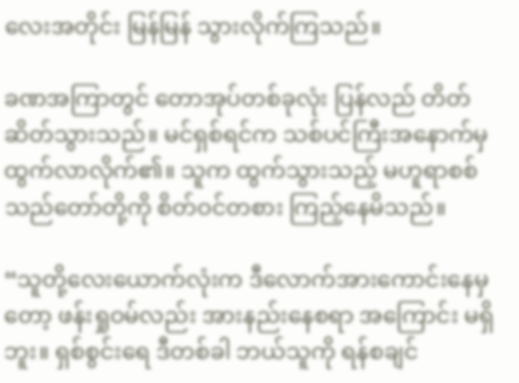လေးအတိုင်း မြန်မြန် သွားလိုက်ကြသည်။

ခဏအကြာတွင် တောအုပ်တစ်ခုလုံး ပြန်လည် တိတ်ဆိတ်သွားသည်။ မင်ရှစ်ရင်က သစ်ပင်ကြီးအနောက်မှ ထွက်လာလိုက်၏။ သူက ထွက်သွားသည့် မဟူရာစစ်သည်တော်တို့ကို စိတ်ဝင်တစား ကြည့်နေမိသည်။

“သူတို့လေးယောက်လုံးက ဒီလောက်အားကောင်းနေမှတော့ ဖန်းရှုဝမ်လည်း အားနည်းနေစရာ အကြောင်း မရှိဘူး။ ရှစ်စွင်းရေ ဒီတစ်ခါ ဘယ်သူကို ရန်စချင်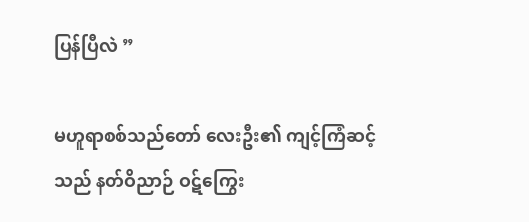ပြန်ပြီလဲ ”

မဟူရာစစ်သည်တော် လေးဦး၏ ကျင့်ကြံဆင့်သည် နတ်ဝိညာဉ် ဝဋ်ကြွေး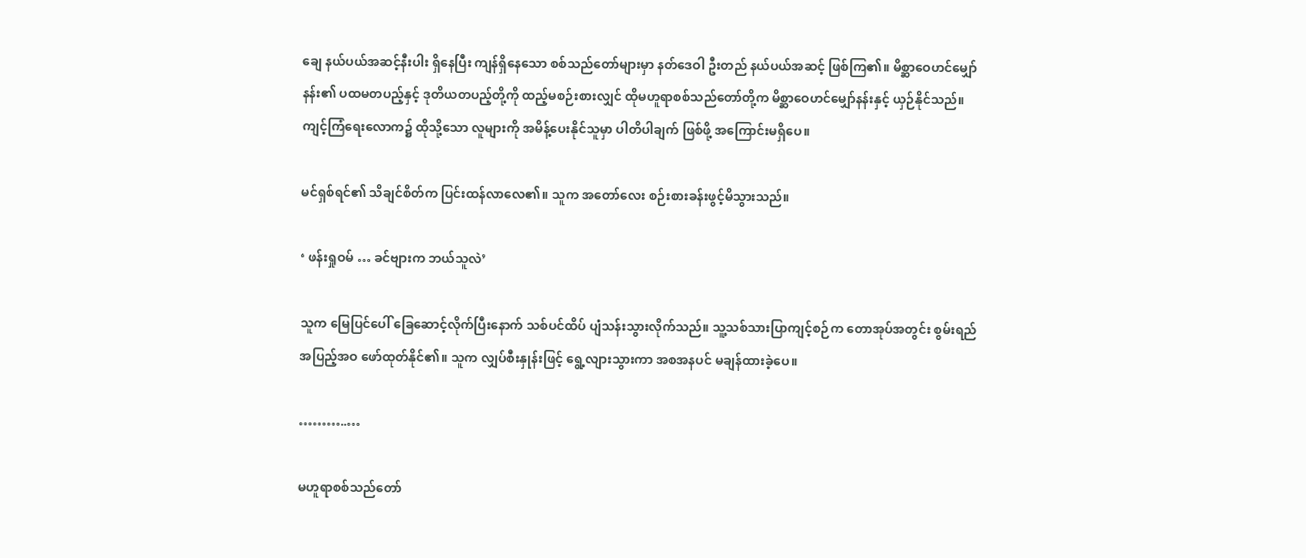ချေ နယ်ပယ်အဆင့်နီးပါး ရှိနေပြီး ကျန်ရှိနေသော စစ်သည်တော်များမှာ နတ်ဒေဝါ ဦးတည် နယ်ပယ်အဆင့် ဖြစ်ကြ၏။ မိစ္ဆာဝေဟင်မျှော်နန်း၏ ပထမတပည့်နှင့် ဒုတိယတပည့်တို့ကို ထည့်မစဉ်းစားလျှင် ထိုမဟူရာစစ်သည်တော်တို့က မိစ္ဆာဝေဟင်မျှော်နန်းနှင့် ယှဉ်နိုင်သည်။ ကျင့်ကြံရေးလောက၌ ထိုသို့သော လူများကို အမိန့်ပေးနိုင်သူမှာ ပါတိပါချက် ဖြစ်ဖို့ အကြောင်းမရှိပေ။

မင်ရှစ်ရင်၏ သိချင်စိတ်က ပြင်းထန်လာလေ၏။ သူက အတော်လေး စဉ်းစားခန်းဖွင့်မိသွားသည်။

‘ ဖန်းရှုဝမ် … ခင်ဗျားက ဘယ်သူလဲ’

သူက မြေပြင်ပေါ် ခြေဆောင့်လိုက်ပြီးနောက် သစ်ပင်ထိပ် ပျံသန်းသွားလိုက်သည်။ သူ့သစ်သားပြာကျင့်စဉ်က တောအုပ်အတွင်း စွမ်းရည် အပြည့်အဝ ဖော်ထုတ်နိုင်၏။ သူက လျှပ်စီးနှုန်းဖြင့် ရွေ့လျားသွားကာ အစအနပင် မချန်ထားခဲ့ပေ။

………..…

မဟူရာစစ်သည်တော်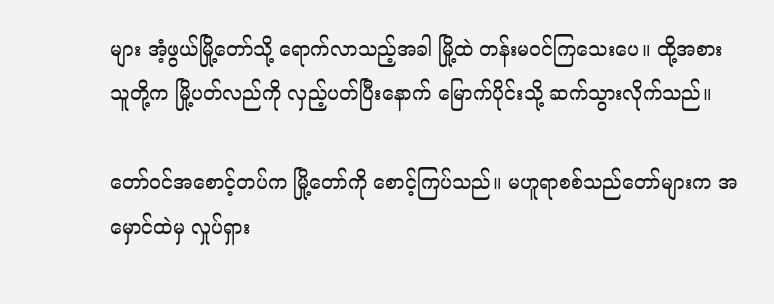များ အံ့ဖွယ်မြို့တော်သို့ ရောက်လာသည့်အခါ မြို့ထဲ တန်းမဝင်ကြသေးပေ။ ထို့အစား သူတို့က မြို့ပတ်လည်ကို လှည့်ပတ်ပြီးနောက် မြောက်ပိုင်းသို့ ဆက်သွားလိုက်သည်။

တော်ဝင်အစောင့်တပ်က မြို့တော်ကို စောင့်ကြပ်သည်။ မဟူရာစစ်သည်တော်များက အမှောင်ထဲမှ လှုပ်ရှား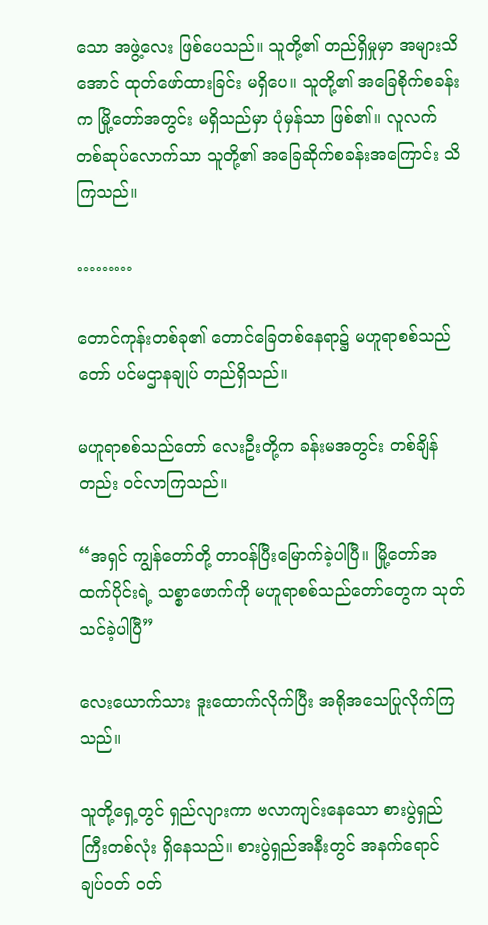သော အဖွဲ့လေး ဖြစ်ပေသည်။ သူတို့၏ တည်ရှိမှုမှာ အများသိအောင် ထုတ်ဖော်ထားခြင်း မရှိပေ။ သူတို့၏ အခြေစိုက်စခန်းက မြို့တော်အတွင်း မရှိသည်မှာ ပုံမှန်သာ ဖြစ်၏။ လူလက်တစ်ဆုပ်လောက်သာ သူတို့၏ အခြေဆိုက်စခန်းအကြောင်း သိကြသည်။

………

တောင်ကုန်းတစ်ခု၏ တောင်ခြေတစ်နေရာ၌ မဟူရာစစ်သည်တော် ပင်မဌာနချုပ် တည်ရှိသည်။

မဟူရာစစ်သည်တော် လေးဦးတို့က ခန်းမအတွင်း တစ်ချိန်တည်း ဝင်လာကြသည်။

“အရှင် ကျွန်တော်တို့ တာဝန်ပြီးမြောက်ခဲ့ပါပြီ။ မြို့တော်အထက်ပိုင်းရဲ့ သစ္စာဖောက်ကို မဟူရာစစ်သည်တော်တွေက သုတ်သင်ခဲ့ပါပြီ”

လေးယောက်သား ဒူးထောက်လိုက်ပြီး အရိုအသေပြုလိုက်ကြသည်။

သူတို့ရှေ့တွင် ရှည်လျားကာ ဗလာကျင်းနေသော စားပွဲရှည်ကြီးတစ်လုံး ရှိနေသည်။ စားပွဲရှည်အနီးတွင် အနက်ရောင် ချပ်ဝတ် ဝတ်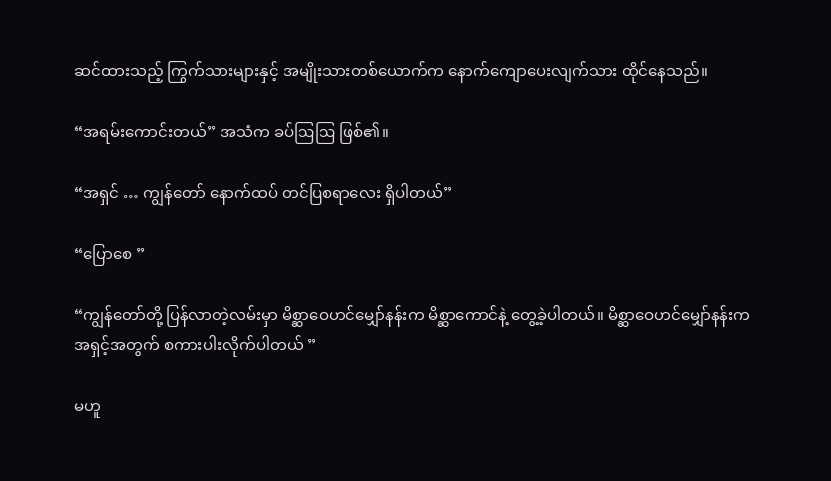ဆင်ထားသည့် ကြွက်သားများနှင့် အမျိုးသားတစ်ယောက်က နောက်ကျောပေးလျက်သား ထိုင်နေသည်။

“အရမ်းကောင်းတယ်” အသံက ခပ်ဩဩ ဖြစ်၏။

“အရှင် … ကျွန်တော် နောက်ထပ် တင်ပြစရာလေး ရှိပါတယ်”

“ပြောစေ ”

“ကျွန်တော်တို့ ပြန်လာတဲ့လမ်းမှာ မိစ္ဆာဝေဟင်မျှော်နန်းက မိစ္ဆာကောင်နဲ့ တွေ့ခဲ့ပါတယ်။ မိစ္ဆာဝေဟင်မျှော်နန်းက အရှင့်အတွက် စကားပါးလိုက်ပါတယ် ”

မဟူ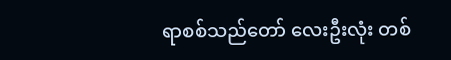ရာစစ်သည်တော် လေးဦးလုံး တစ်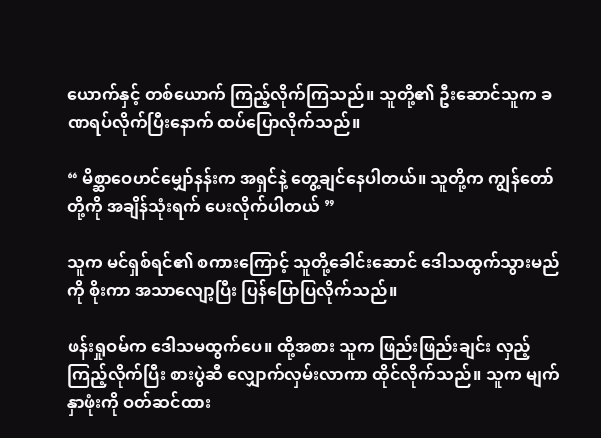ယောက်နှင့် တစ်ယောက် ကြည့်လိုက်ကြသည်။ သူတို့၏ ဦးဆောင်သူက ခဏရပ်လိုက်ပြီးနောက် ထပ်ပြောလိုက်သည်။

“ မိစ္ဆာဝေဟင်မျှော်နန်းက အရှင်နဲ့ တွေ့ချင်နေပါတယ်။ သူတို့က ကျွန်တော်တို့ကို အချိန်သုံးရက် ပေးလိုက်ပါတယ် ”

သူက မင်ရှစ်ရင်၏ စကားကြောင့် သူတို့ခေါင်းဆောင် ဒေါသထွက်သွားမည်ကို စိုးကာ အသာလျော့ပြီး ပြန်ပြောပြလိုက်သည်။

ဖန်းရှုဝမ်က ဒေါသမထွက်ပေ။ ထို့အစား သူက ဖြည်းဖြည်းချင်း လှည့်ကြည့်လိုက်ပြီး စားပွဲဆီ လျှောက်လှမ်းလာကာ ထိုင်လိုက်သည်။ သူက မျက်နှာဖုံးကို ဝတ်ဆင်ထား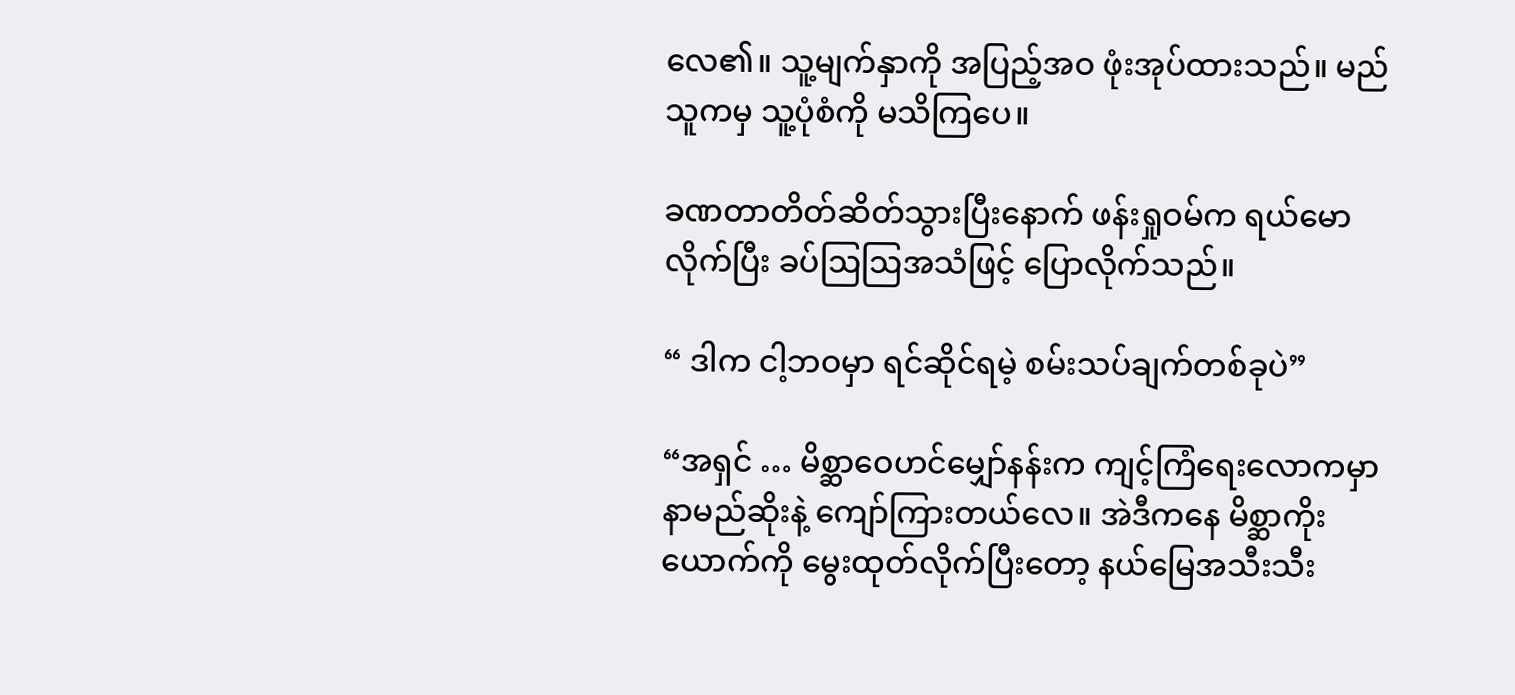လေ၏။ သူ့မျက်နှာကို အပြည့်အဝ ဖုံးအုပ်ထားသည်။ မည်သူကမှ သူ့ပုံစံကို မသိကြပေ။

ခဏတာတိတ်ဆိတ်သွားပြီးနောက် ဖန်းရှုဝမ်က ရယ်မောလိုက်ပြီး ခပ်ဩဩအသံဖြင့် ပြောလိုက်သည်။

“ ဒါက ငါ့ဘဝမှာ ရင်ဆိုင်ရမဲ့ စမ်းသပ်ချက်တစ်ခုပဲ”

“အရှင် … မိစ္ဆာဝေဟင်မျှော်နန်းက ကျင့်ကြံရေးလောကမှာ နာမည်ဆိုးနဲ့ ကျော်ကြားတယ်လေ။ အဲဒီကနေ မိစ္ဆာကိုးယောက်ကို မွေးထုတ်လိုက်ပြီးတော့ နယ်မြေအသီးသီး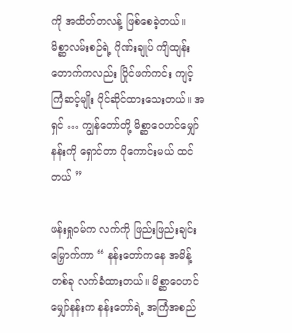ကို အထိတ်တလန့် ဖြစ်စေခဲ့တယ်။ မိစ္ဆာလမ်းစဉ်ရဲ့ ဂိုဏ်းချုပ် ကျိထျန်းတောက်ကလည်း ပြိုင်ဖက်ကင်း ကျင့်ကြံဆင့်မျိုး ပိုင်ဆိုင်ထားသေးတယ်။ အရှင် … ကျွန်တော်တို့ မိစ္ဆာဝေဟင်မျှော်နန်းကို ရှောင်တာ ပိုကောင်းမယ် ထင်တယ် ”

ဖန်းရှုဝမ်က လက်ကို ဖြည်းဖြည်းချင်း မြှောက်ကာ “ နန်းတော်ကနေ အမိန့်တစ်ခု လက်ခံထားတယ်။ မိစ္ဆာဝေဟင်မျှော်နန်းက နန်းတော်ရဲ့ အကြံအစည်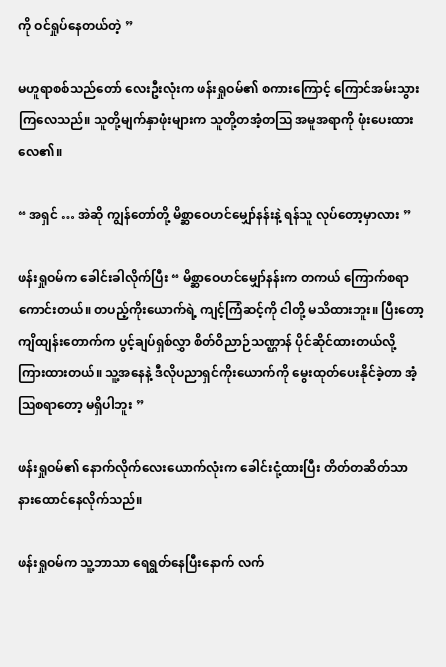ကို ဝင်ရှုပ်နေတယ်တဲ့ ”

မဟူရာစစ်သည်တော် လေးဦးလုံးက ဖန်းရှုဝမ်၏ စကားကြောင့် ကြောင်အမ်းသွားကြလေသည်။ သူတို့မျက်နှာဖုံးများက သူတို့တအံ့တဩ အမူအရာကို ဖုံးပေးထားလေ၏။

“ အရှင် … အဲဆို ကျွန်တော်တို့ မိစ္ဆာဝေဟင်မျှော်နန်းနဲ့ ရန်သူ လုပ်တော့မှာလား ”

ဖန်းရှုဝမ်က ခေါင်းခါလိုက်ပြီး “ မိစ္ဆာဝေဟင်မျှော်နန်းက တကယ် ကြောက်စရာကောင်းတယ်။ တပည့်ကိုးယောက်ရဲ့ ကျင့်ကြံဆင့်ကို ငါတို့ မသိထားဘူး။ ပြီးတော့ ကျိထျန်းတောက်က ပွင့်ချပ်ရှစ်လွှာ စိတ်ဝိညာဉ်သဏ္ဌာန် ပိုင်ဆိုင်ထားတယ်လို့ ကြားထားတယ်။ သူ့အနေနဲ့ ဒီလိုပညာရှင်ကိုးယောက်ကို မွေးထုတ်ပေးနိုင်ခဲ့တာ အံ့ဩစရာတော့ မရှိပါဘူး ”

ဖန်းရှုဝမ်၏ နောက်လိုက်လေးယောက်လုံးက ခေါင်းငုံ့ထားပြီး တိတ်တဆိတ်သာ နားထောင်နေလိုက်သည်။

ဖန်းရှုဝမ်က သူ့ဘာသာ ရေရွတ်နေပြီးနောက် လက်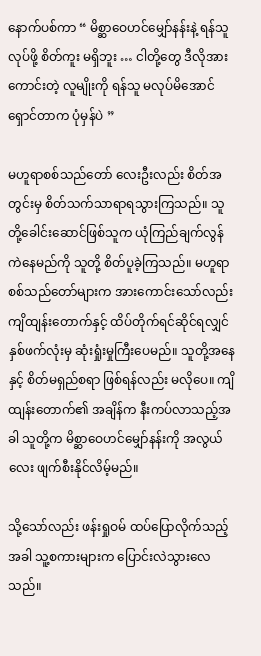နောက်ပစ်ကာ “ မိစ္ဆာဝေဟင်မျှော်နန်းနဲ့ ရန်သူလုပ်ဖို့ စိတ်ကူး မရှိဘူး … ငါတို့တွေ ဒီလိုအားကောင်းတဲ့ လူမျိုးကို ရန်သူ မလုပ်မိအောင် ရှောင်တာက ပုံမှန်ပဲ ”

မဟူရာစစ်သည်တော် လေးဦးလည်း စိတ်အတွင်းမှ စိတ်သက်သာရာရသွားကြသည်။ သူတို့ခေါင်းဆောင်ဖြစ်သူက ယုံကြည်ချက်လွန်ကဲနေမည်ကို သူတို့ စိတ်ပူခဲ့ကြသည်။ မဟူရာစစ်သည်တော်များက အားကောင်းသော်လည်း ကျိထျန်းတောက်နှင့် ထိပ်တိုက်ရင်ဆိုင်ရလျှင် နှစ်ဖက်လုံးမှ ဆုံးရှုံးမှုကြီးပေမည်။ သူတို့အနေနှင့် စိတ်မရှည်စရာ ဖြစ်ရန်လည်း မလိုပေ။ ကျိထျန်းတောက်၏ အချိန်က နီးကပ်လာသည့်အခါ သူတို့က မိစ္ဆာဝေဟင်မျှော်နန်းကို အလွယ်လေး ဖျက်စီးနိုင်လိမ့်မည်။

သို့သော်လည်း ဖန်းရှုဝမ် ထပ်ပြောလိုက်သည့်အခါ သူ့စကားများက ပြောင်းလဲသွားလေသည်။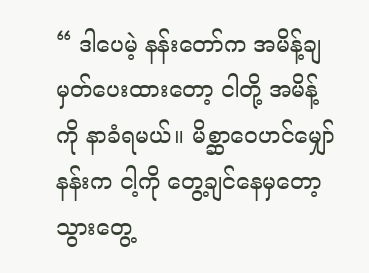“ ဒါပေမဲ့ နန်းတော်က အမိန့်ချမှတ်ပေးထားတော့ ငါတို့ အမိန့်ကို နာခံရမယ်။ မိစ္ဆာဝေဟင်မျှော်နန်းက ငါ့ကို တွေ့ချင်နေမှတော့ သွားတွေ့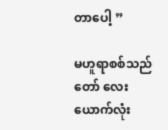တာပေါ့ ”

မဟူရာစစ်သည်တော် လေးယောက်လုံး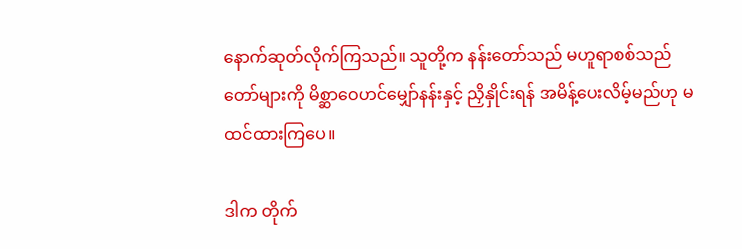နောက်ဆုတ်လိုက်ကြသည်။ သူတို့က နန်းတော်သည် မဟူရာစစ်သည်တော်များကို မိစ္ဆာဝေဟင်မျှော်နန်းနှင့် ညှိနှိုင်းရန် အမိန့်ပေးလိမ့်မည်ဟု မထင်ထားကြပေ။

ဒါက တိုက်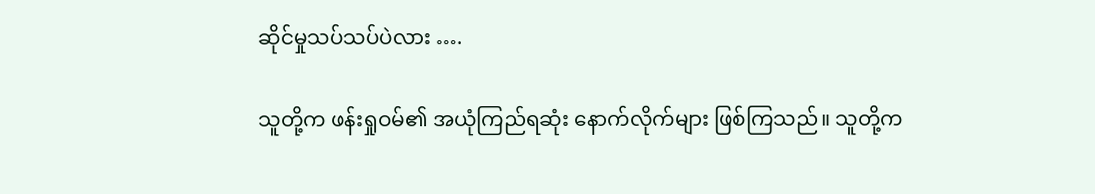ဆိုင်မှုသပ်သပ်ပဲလား ….

သူတို့က ဖန်းရှုဝမ်၏ အယုံကြည်ရဆုံး နောက်လိုက်များ ဖြစ်ကြသည်။ သူတို့က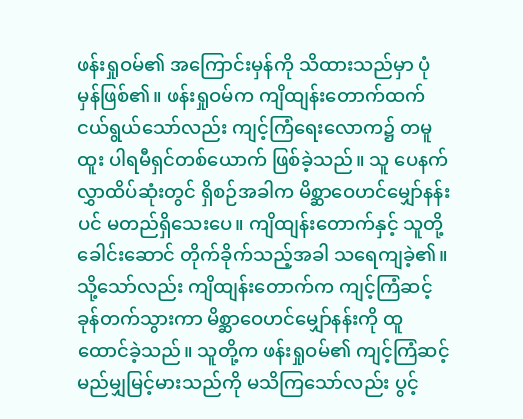ဖန်းရှုဝမ်၏ အကြောင်းမှန်ကို သိထားသည်မှာ ပုံမှန်ဖြစ်၏။ ဖန်းရှုဝမ်က ကျိထျန်းတောက်ထက် ငယ်ရွယ်သော်လည်း ကျင့်ကြံရေးလောက၌ တမူထူး ပါရမီရှင်တစ်ယောက် ဖြစ်ခဲ့သည်။ သူ ပေနက်လွှာထိပ်ဆုံးတွင် ရှိစဉ်အခါက မိစ္ဆာဝေဟင်မျှော်နန်းပင် မတည်ရှိသေးပေ။ ကျိထျန်းတောက်နှင့် သူတို့ခေါင်းဆောင် တိုက်ခိုက်သည့်အခါ သရေကျခဲ့၏။ သို့သော်လည်း ကျိထျန်းတောက်က ကျင့်ကြံဆင့် ခုန်တက်သွားကာ မိစ္ဆာဝေဟင်မျှော်နန်းကို ထူထောင်ခဲ့သည်။ သူတို့က ဖန်းရှုဝမ်၏ ကျင့်ကြံဆင့် မည်မျှမြင့်မားသည်ကို မသိကြသော်လည်း ပွင့်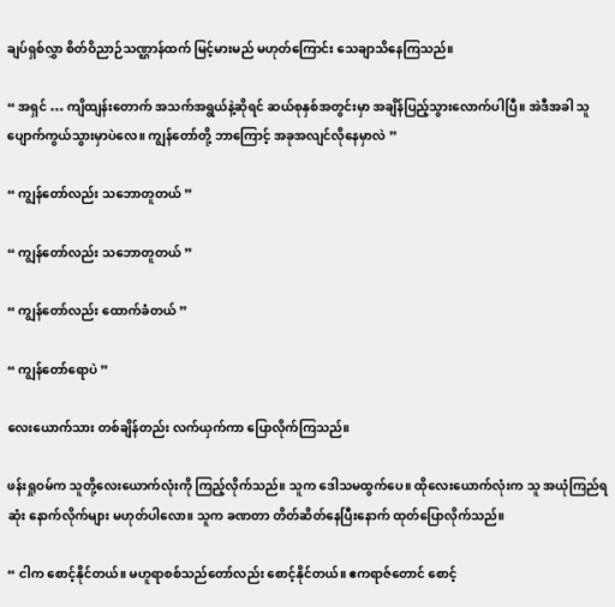ချပ်ရှစ်လွှာ စိတ်ဝိညာဉ်သဏ္ဌာန်ထက် မြင့်မားမည် မဟုတ်ကြောင်း သေချာသိနေကြသည်။

“ အရှင် … ကျိထျန်းတောက် အသက်အရွယ်နဲ့ဆိုရင် ဆယ်စုနှစ်အတွင်းမှာ အချိန်ပြည့်သွားလောက်ပါပြီ။ အဲဒီအခါ သူ ပျောက်ကွယ်သွားမှာပဲလေ။ ကျွန်တော်တို့ ဘာကြောင့် အခုအလျင်လိုနေမှာလဲ ”

“ ကျွန်တော်လည်း သဘောတူတယ် ”

“ ကျွန်တော်လည်း သဘောတူတယ် ”

“ ကျွန်တော်လည်း ထောက်ခံတယ် ”

“ ကျွန်တော်ရောပဲ ”

လေးယောက်သား တစ်ချိန်တည်း လက်ယှက်ကာ ပြောလိုက်ကြသည်။

ဖန်းရှုဝမ်က သူတို့လေးယောက်လုံးကို ကြည့်လိုက်သည်။ သူက ဒေါသမထွက်ပေ။ ထိုလေးယောက်လုံးက သူ အယုံကြည်ရဆုံး နောက်လိုက်များ မဟုတ်ပါလော။ သူက ခဏတာ တိတ်ဆိတ်နေပြီးနောက် ထုတ်ပြောလိုက်သည်။

“ ငါက စောင့်နိုင်တယ်။ မဟူရာစစ်သည်တော်လည်း စောင့်နိုင်တယ်။ ဧကရာဇ်တောင် စောင့်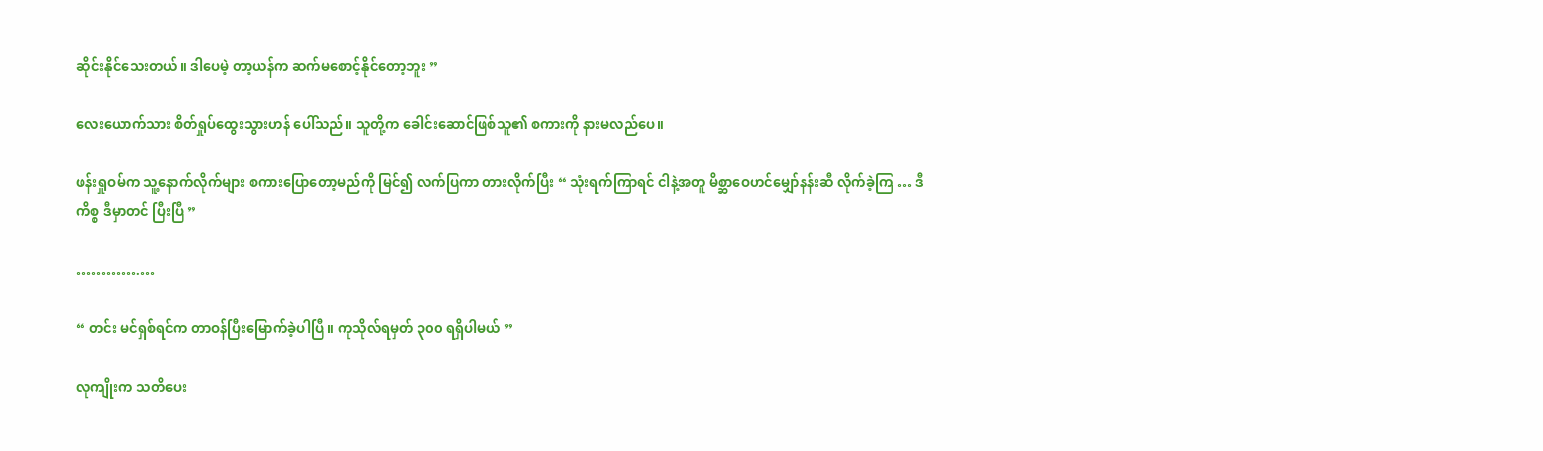ဆိုင်းနိုင်သေးတယ်။ ဒါပေမဲ့ တာ့ယန်က ဆက်မစောင့်နိုင်တော့ဘူး ”

လေးယောက်သား စိတ်ရှုပ်ထွေးသွားဟန် ပေါ်သည်။ သူတို့က ခေါင်းဆောင်ဖြစ်သူ၏ စကားကို နားမလည်ပေ။

ဖန်းရှုဝမ်က သူ့နောက်လိုက်များ စကားပြောတော့မည်ကို မြင်၍ လက်ပြကာ တားလိုက်ပြီး “ သုံးရက်ကြာရင် ငါနဲ့အတူ မိစ္ဆာဝေဟင်မျှော်နန်းဆီ လိုက်ခဲ့ကြ … ဒီကိစ္စ ဒီမှာတင် ပြီးပြီ ”

………….…

“ တင်း မင်ရှစ်ရင်က တာဝန်ပြီးမြောက်ခဲ့ပါပြီ။ ကုသိုလ်ရမှတ် ၃၀၀ ရရှိပါမယ် ”

လုကျိုးက သတိပေး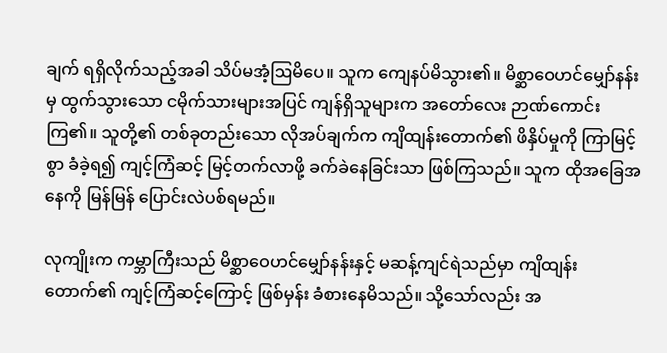ချက် ရရှိလိုက်သည့်အခါ သိပ်မအံ့ဩမိပေ။ သူက ကျေနပ်မိသွား၏။ မိစ္ဆာဝေဟင်မျှော်နန်းမှ ထွက်သွားသော ငမိုက်သားများအပြင် ကျန်ရှိသူများက အတော်လေး ဉာဏ်ကောင်းကြ၏။ သူတို့၏ တစ်ခုတည်းသော လိုအပ်ချက်က ကျိထျန်းတောက်၏ ဖိနှိပ်မှုကို ကြာမြင့်စွာ ခံခဲ့ရ၍ ကျင့်ကြံဆင့် မြင့်တက်လာဖို့ ခက်ခဲနေခြင်းသာ ဖြစ်ကြသည်။ သူက ထိုအခြေအနေကို မြန်မြန် ပြောင်းလဲပစ်ရမည်။

လုကျိုးက ကမ္ဘာကြီးသည် မိစ္ဆာဝေဟင်မျှော်နန်းနှင့် မဆန့်ကျင်ရဲသည်မှာ ကျိထျန်းတောက်၏ ကျင့်ကြံဆင့်ကြောင့် ဖြစ်မှန်း ခံစားနေမိသည်။ သို့သော်လည်း အ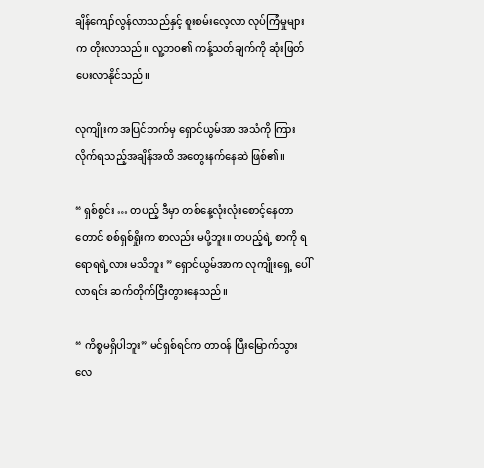ချိန်ကျော်လွန်လာသည်နှင့် စူးစမ်းလေ့လာ လုပ်ကြံမှုများက တိုးလာသည်။ လူ့ဘဝ၏ ကန့်သတ်ချက်ကို ဆုံးဖြတ်ပေးလာနိုင်သည်။

လုကျိုးက အပြင်ဘက်မှ ရှောင်ယွမ်အာ အသံကို ကြားလိုက်ရသည့်အချိန်အထိ အတွေးနက်နေဆဲ ဖြစ်၏။

“ ရှစ်စွင်း … တပည့် ဒီမှာ တစ်နေ့လုံးလုံးစောင့်နေတာတောင် စစ်ရှစ်ရှိုးက စာလည်း မပို့ဘူး။ တပည့်ရဲ့ စာကို ရရောရရဲ့လား မသိဘူး ” ရှောင်ယွမ်အာက လုကျိုးရှေ့ ပေါ်လာရင်း ဆက်တိုက်ငြီးတွားနေသည်။

“ ကိစ္စမရှိပါဘူး” မင်ရှစ်ရင်က တာဝန် ပြီးမြောက်သွားလေ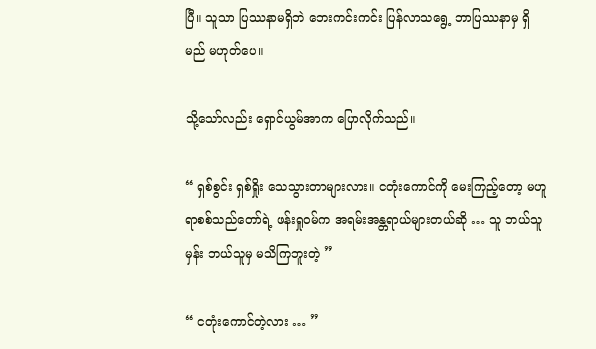ပြီ။ သူသာ ပြဿနာမရှိဘဲ ဘေးကင်းကင်း ပြန်လာသရွေ့ ဘာပြဿနာမှ ရှိမည် မဟုတ်ပေ။

သို့သော်လည်း ရှောင်ယွမ်အာက ပြောလိုက်သည်။

“ ရှစ်စွင်း ရှစ်ရှိုး သေသွားတာများလား။ ငတုံးကောင်ကို မေးကြည့်တော့ မဟူရာစစ်သည်တော်ရဲ့ ဖန်းရှုဝမ်က အရမ်းအန္တရာယ်များတယ်ဆို … သူ ဘယ်သူမှန်း ဘယ်သူမှ မသိကြဘူးတဲ့ ”

“ ငတုံးကောင်တဲ့လား … ”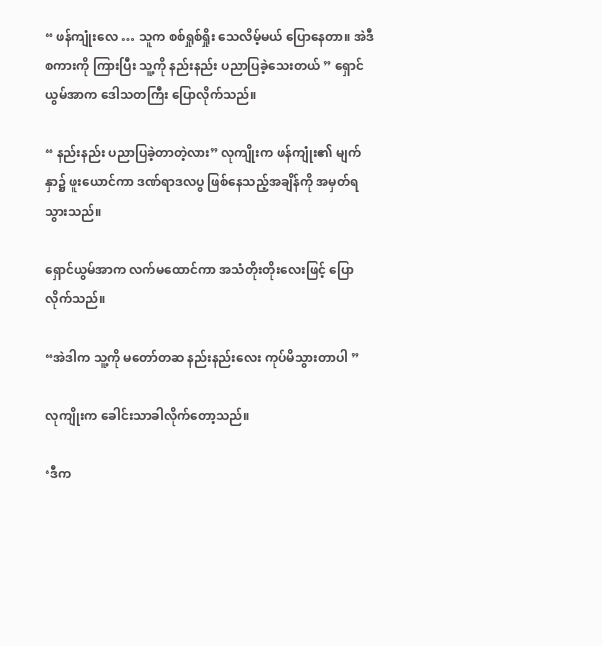“ ဖန်ကျုံးလေ … သူက စစ်ရှုစ်ရှိုး သေလိမ့်မယ် ပြောနေတာ။ အဲဒီစကားကို ကြားပြီး သူ့ကို နည်းနည်း ပညာပြခဲ့သေးတယ် ” ရှောင်ယွမ်အာက ဒေါသတကြီး ပြောလိုက်သည်။

“ နည်းနည်း ပညာပြခဲ့တာတဲ့လား” လုကျိုးက ဖန်ကျုံး၏ မျက်နှာ၌ ဖူးယောင်ကာ ဒဏ်ရာဒလပွ ဖြစ်နေသည့်အချိန်ကို အမှတ်ရသွားသည်။

ရှောင်ယွမ်အာက လက်မထောင်ကာ အသံတိုးတိုးလေးဖြင့် ပြောလိုက်သည်။

“အဲဒါက သူ့ကို မတော်တဆ နည်းနည်းလေး ကုပ်မိသွားတာပါ ”

လုကျိုးက ခေါင်းသာခါလိုက်တော့သည်။

‘ဒီက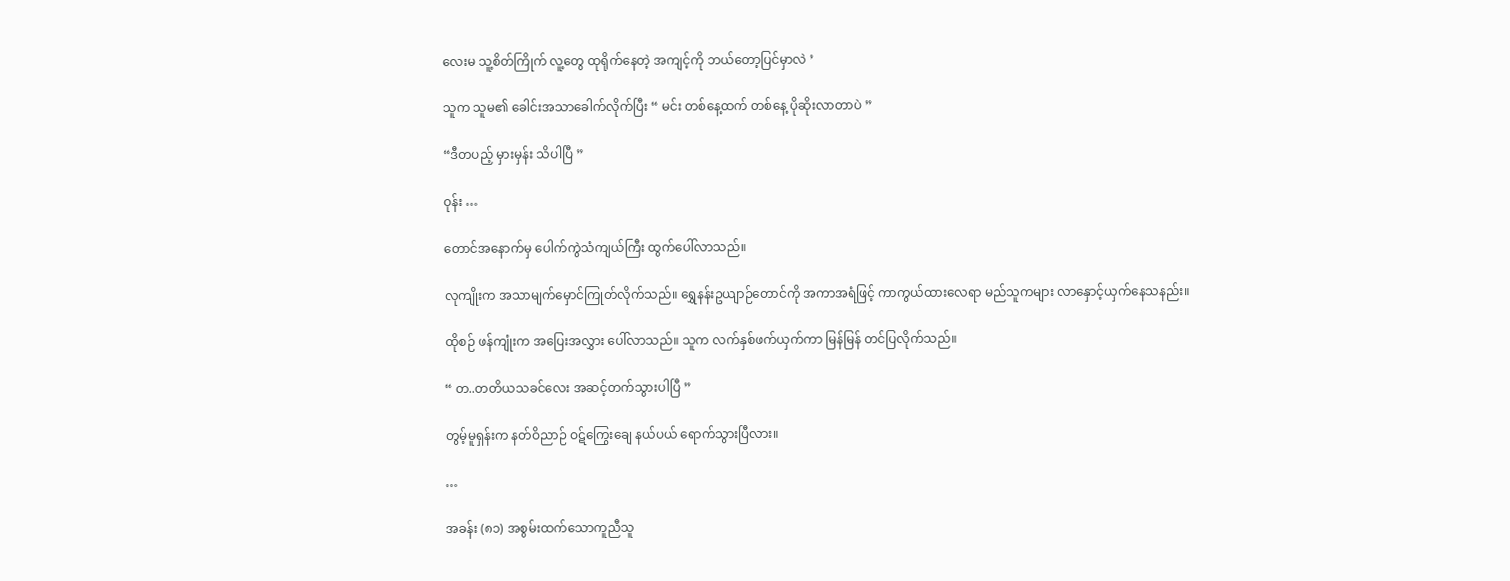လေးမ သူ့စိတ်ကြိုက် လူ့တွေ ထုရိုက်နေတဲ့ အကျင့်ကို ဘယ်တော့ပြင်မှာလဲ ’

သူက သူမ၏ ခေါင်းအသာခေါက်လိုက်ပြီး “ မင်း တစ်နေ့ထက် တစ်နေ့ ပိုဆိုးလာတာပဲ ”

“ဒီတပည့် မှားမှန်း သိပါပြီ ”

ဝုန်း …

တောင်အနောက်မှ ပေါက်ကွဲသံကျယ်ကြီး ထွက်ပေါ်လာသည်။

လုကျိုးက အသာမျက်မှောင်ကြုတ်လိုက်သည်။ ရွှေနန်းဥယျာဉ်တောင်ကို အကာအရံဖြင့် ကာကွယ်ထားလေရာ မည်သူကများ လာနှောင့်ယှက်နေသနည်း။

ထိုစဉ် ဖန်ကျုံးက အပြေးအလွှား ပေါ်လာသည်။ သူက လက်နှစ်ဖက်ယှက်ကာ မြန်မြန် တင်ပြလိုက်သည်။

“ တ..တတိယသခင်လေး အဆင့်တက်သွားပါပြီ ”

တွမ့်မူရှန်းက နတ်ဝိညာဉ် ဝဋ်ကြွေးချေ နယ်ပယ် ရောက်သွားပြီလား။

…

အခန်း (၈၁) အစွမ်းထက်သောကူညီသူ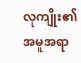လုကျိုး၏ အမူအရာ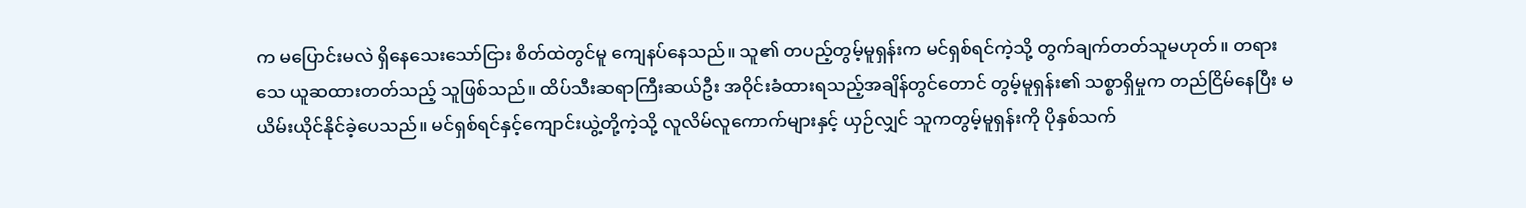က မပြောင်းမလဲ ရှိနေသေးသော်ငြား စိတ်ထဲတွင်မူ ကျေနပ်နေသည်။ သူ၏ တပည့်တွမ့်မူရှန်းက မင်ရှစ်ရင်ကဲ့သို့ တွက်ချက်တတ်သူမဟုတ်။ တရားသေ ယူဆထားတတ်သည့် သူဖြစ်သည်။ ထိပ်သီးဆရာကြီးဆယ်ဦး အဝိုင်းခံထားရသည့်အချိန်တွင်တောင် တွမ့်မူရှန်း၏ သစ္စာရှိမှုက တည်ငြိမ်နေပြီး မယိမ်းယိုင်နိုင်ခဲ့ပေသည်။ မင်ရှစ်ရင်နှင့်ကျောင်းယွဲ့တို့ကဲ့သို့ လူလိမ်လူကောက်များနှင့် ယှဉ်လျှင် သူကတွမ့်မူရှန်းကို ပိုနှစ်သက်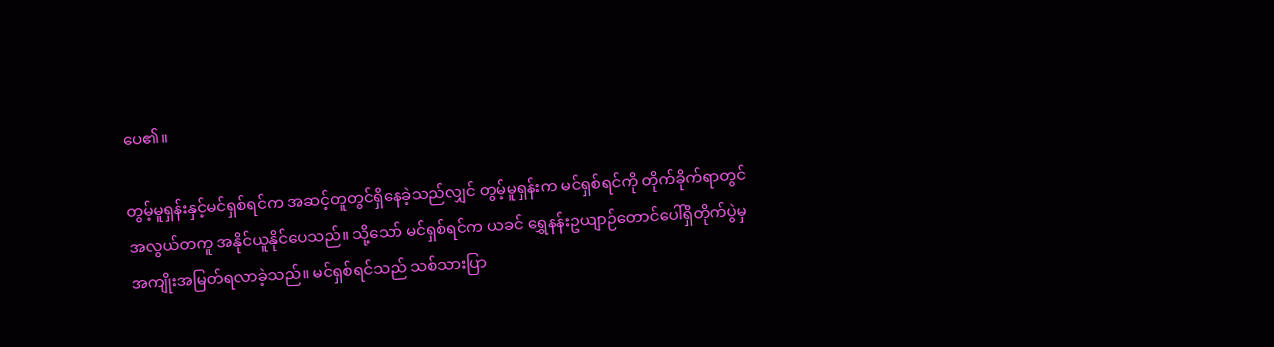ပေ၏။

တွမ့်မူရှန်းနှင့်မင်ရှစ်ရင်က အဆင့်တူတွင်ရှိနေခဲ့သည်လျှင် တွမ့်မူရှန်းက မင်ရှစ်ရင်ကို တိုက်ခိုက်ရာတွင် အလွယ်တကူ အနိုင်ယူနိုင်ပေသည်။ သို့သော် မင်ရှစ်ရင်က ယခင် ရွှေနန်းဥယျာဉ်တောင်ပေါ်ရှိတိုက်ပွဲမှ အကျိုးအမြတ်ရလာခဲ့သည်။ မင်ရှစ်ရင်သည် သစ်သားပြာ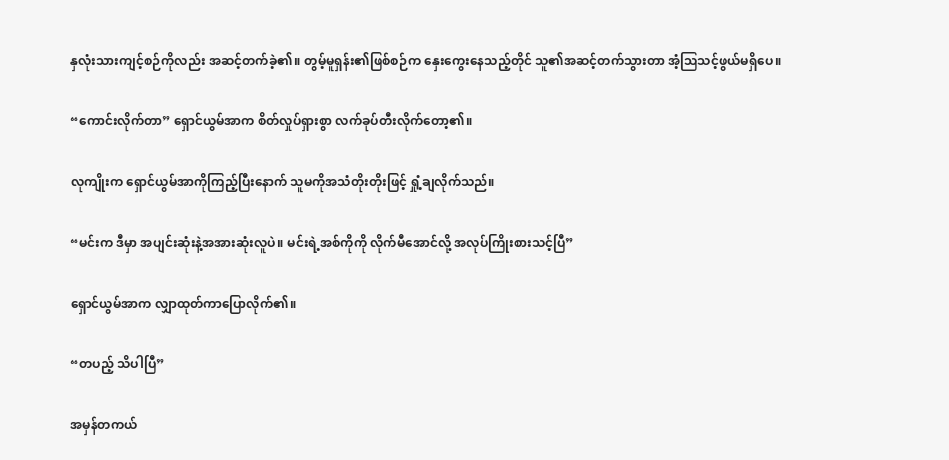နှလုံးသားကျင့်စဉ်ကိုလည်း အဆင့်တက်ခဲ့၏။ တွမ့်မူရှန်း၏ဖြစ်စဉ်က နှေးကွေးနေသည့်တိုင် သူ၏အဆင့်တက်သွားတာ အံ့ဩသင့်ဖွယ်မရှိပေ။

“ကောင်းလိုက်တာ” ရှောင်ယွမ်အာက စိတ်လှုပ်ရှားစွာ လက်ခုပ်တီးလိုက်တော့၏။

လုကျိုးက ရှောင်ယွမ်အာကိုကြည့်ပြီးနောက် သူမကိုအသံတိုးတိုးဖြင့် ရှုံ့ချလိုက်သည်။

“မင်းက ဒီမှာ အပျင်းဆုံးနဲ့အအားဆုံးလူပဲ။ မင်းရဲ့အစ်ကိုကို လိုက်မီအောင်လို့ အလုပ်ကြိုးစားသင့်ပြီ”

ရှောင်ယွမ်အာက လျှာထုတ်ကာပြောလိုက်၏။

“တပည့် သိပါပြီ”

အမှန်တကယ်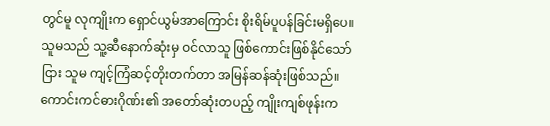တွင်မူ လုကျိုးက ရှောင်ယွမ်အာကြောင်း စိုးရိမ်ပူပန်ခြင်းမရှိပေ။ သူမသည် သူ့ဆီနောက်ဆုံးမှ ဝင်လာသူ ဖြစ်ကောင်းဖြစ်နိုင်သော်ငြား သူမ ကျင့်ကြံဆင့်တိုးတက်တာ အမြန်ဆန်ဆုံးဖြစ်သည်။ ကောင်းကင်ဓားဂိုဏ်း၏ အတော်ဆုံးတပည့် ကျိုးကျစ်ဖုန်းက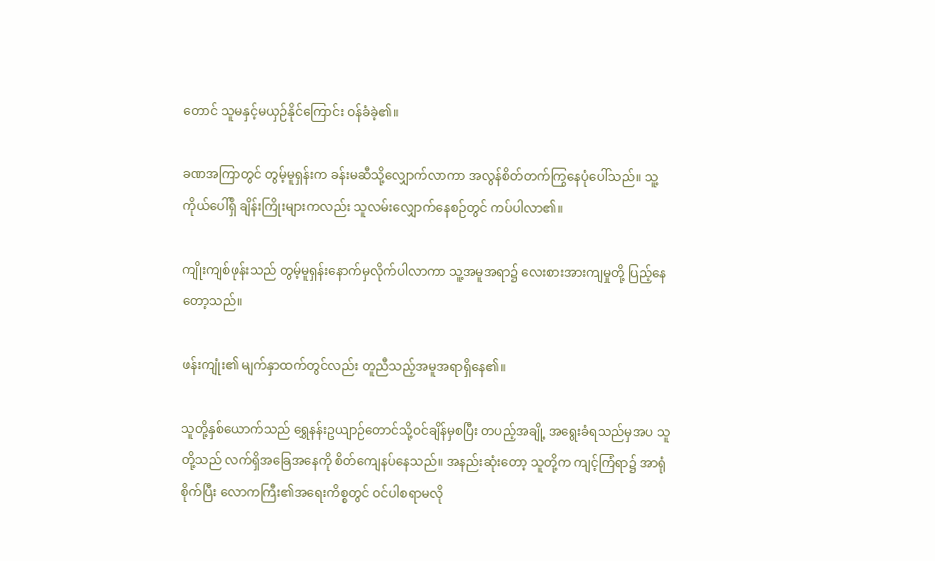တောင် သူမနှင့်မယှဉ်နိုင်ကြောင်း ဝန်ခံခဲ့၏။

ခဏအကြာတွင် တွမ့်မူရှန်းက ခန်းမဆီသို့လျှောက်လာကာ အလွန်စိတ်တက်ကြွနေပုံပေါ်သည်။ သူ့ကိုယ်ပေါ်ရှိ ချိန်းကြိုးများကလည်း သူလမ်းလျှောက်နေစဉ်တွင် ကပ်ပါလာ၏။

ကျိုးကျစ်ဖုန်းသည် တွမ့်မူရှန်းနောက်မှလိုက်ပါလာကာ သူ့အမူအရာ၌ လေးစားအားကျမှုတို့ ပြည့်နေတော့သည်။

ဖန်းကျုံး၏ မျက်နှာထက်တွင်လည်း တူညီသည့်အမူအရာရှိနေ၏။

သူတို့နှစ်ယောက်သည် ရွှေနန်းဥယျာဉ်တောင်သို့ဝင်ချိန်မှစပြီး တပည့်အချို့ အရွေးခံရသည်မှအပ သူတို့သည် လက်ရှိအခြေအနေကို စိတ်ကျေနပ်နေသည်။ အနည်းဆုံးတော့ သူတို့က ကျင့်ကြံရာ၌ အာရုံစိုက်ပြီး လောကကြီး၏အရေးကိစ္စတွင် ဝင်ပါစရာမလို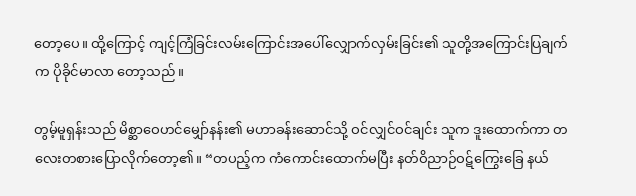တော့ပေ။ ထို့ကြောင့် ကျင့်ကြံခြင်းလမ်းကြောင်းအပေါ်လျှောက်လှမ်းခြင်း၏ သူတို့အကြောင်းပြချက်က ပိုခိုင်မာလာ တော့သည်။

တွမ့်မူရှန်းသည် မိစ္ဆာဝေဟင်မျှော်နန်း၏ မဟာခန်းဆောင်သို့ ဝင်လျှင်ဝင်ချင်း သူက ဒူးထောက်ကာ တလေးတစားပြောလိုက်တော့၏။ “တပည့်က ကံကောင်းထောက်မပြီး နတ်ဝိညာဉ်ဝဋ်ကြွေးခြေ နယ်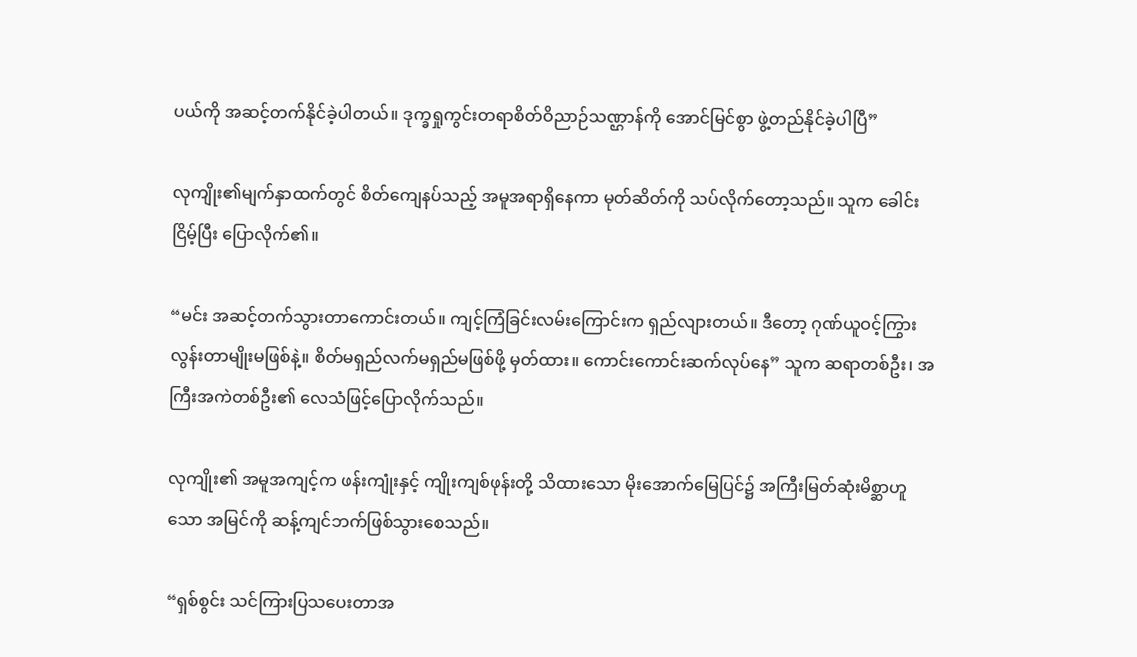ပယ်ကို အဆင့်တက်နိုင်ခဲ့ပါတယ်။ ဒုက္ခရှုကွင်းတရာစိတ်ဝိညာဉ်သဏ္ဌာန်ကို အောင်မြင်စွာ ဖွဲ့တည်နိုင်ခဲ့ပါပြီ”

လုကျိုး၏မျက်နှာထက်တွင် စိတ်ကျေနပ်သည့် အမူအရာရှိနေကာ မုတ်ဆိတ်ကို သပ်လိုက်တော့သည်။ သူက ခေါင်းငြိမ့်ပြီး ပြောလိုက်၏။

“မင်း အဆင့်တက်သွားတာကောင်းတယ်။ ကျင့်ကြံခြင်းလမ်းကြောင်းက ရှည်လျားတယ်။ ဒီတော့ ဂုဏ်ယူဝင့်ကြွားလွန်းတာမျိုးမဖြစ်နဲ့။ စိတ်မရှည်လက်မရှည်မဖြစ်ဖို့ မှတ်ထား။ ကောင်းကောင်းဆက်လုပ်နေ” သူက ဆရာတစ်ဦး၊ အကြီးအကဲတစ်ဦး၏ လေသံဖြင့်ပြောလိုက်သည်။

လုကျိုး၏ အမူအကျင့်က ဖန်းကျုံးနှင့် ကျိုးကျစ်ဖုန်းတို့ သိထားသော မိုးအောက်မြေပြင်၌ အကြီးမြတ်ဆုံးမိစ္ဆာဟူသော အမြင်ကို ဆန့်ကျင်ဘက်ဖြစ်သွားစေသည်။

“ရှစ်စွင်း သင်ကြားပြသပေးတာအ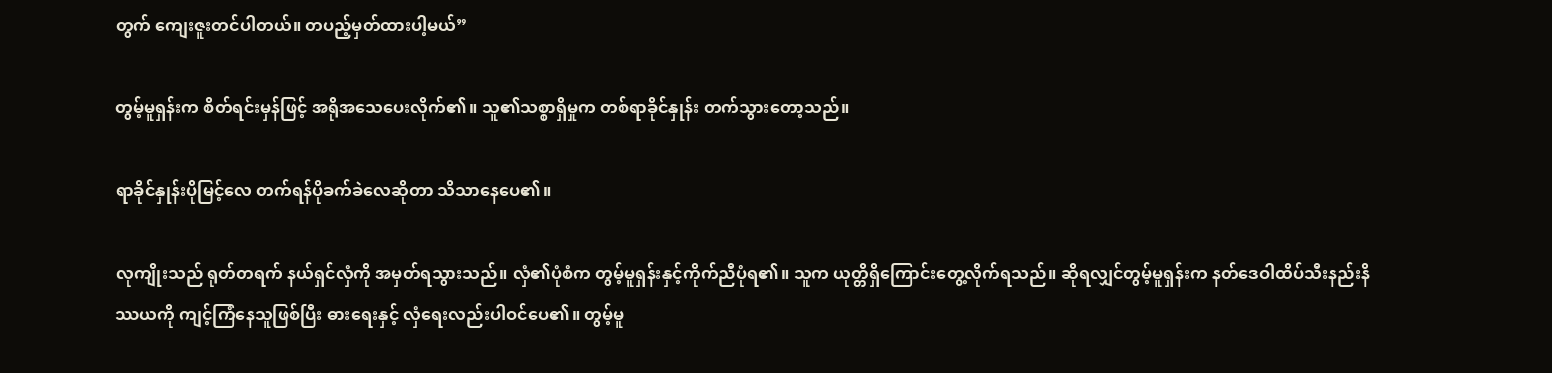တွက် ကျေးဇူးတင်ပါတယ်။ တပည့်မှတ်ထားပါ့မယ်”

တွမ့်မူရှန်းက စိတ်ရင်းမှန်ဖြင့် အရိုအသေပေးလိုက်၏။ သူ၏သစ္စာရှိမှုက တစ်ရာခိုင်နှုန်း တက်သွားတော့သည်။

ရာခိုင်နှုန်းပိုမြင့်လေ တက်ရန်ပိုခက်ခဲလေဆိုတာ သိသာနေပေ၏။

လုကျိုးသည် ရုတ်တရက် နယ်ရှင်လှံကို အမှတ်ရသွားသည်။ လှံ၏ပုံစံက တွမ့်မူရှန်းနှင့်ကိုက်ညီပုံရ၏။ သူက ယုတ္တိရှိကြောင်းတွေ့လိုက်ရသည်။ ဆိုရလျှင်တွမ့်မူရှန်းက နတ်ဒေဝါထိပ်သီးနည်းနိဿယကို ကျင့်ကြံနေသူဖြစ်ပြီး ဓားရေးနှင့် လှံရေးလည်းပါဝင်ပေ၏။ တွမ့်မူ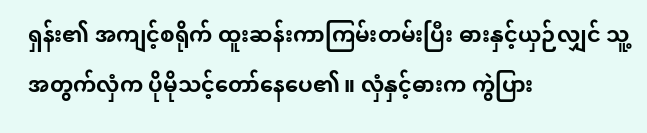ရှန်း၏ အကျင့်စရိုက် ထူးဆန်းကာကြမ်းတမ်းပြီး ဓားနှင့်ယှဉ်လျှင် သူ့အတွက်လှံက ပိုမိုသင့်တော်နေပေ၏။ လှံနှင့်ဓားက ကွဲပြား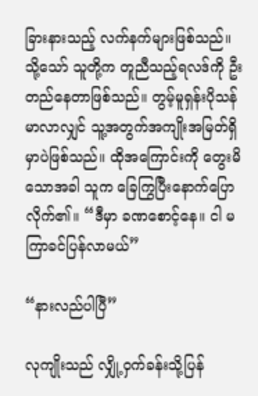ခြားနားသည့် လက်နက်များဖြစ်သည်။ သို့သော် သူတို့က တူညီသည့်ရလဒ်ကို ဦးတည်နေတာဖြစ်သည်။ တွမ့်မူရှန်းပိုသန်မာလာလျှင် သူ့အတွက်အကျိုးအမြတ်ရှိမှာပဲဖြစ်သည်။ ထိုအကြောင်းကို တွေးမိသောအခါ သူက ခြေကြွပြီးနောက်ပြောလိုက်၏။ “ဒီမှာ ခဏစောင့်နေ။ ငါ မကြာခင်ပြန်လာမယ်”

“နားလည်ပါပြီ”

လုကျိုးသည် လျှို့ဝှက်ခန်းသို့ပြန်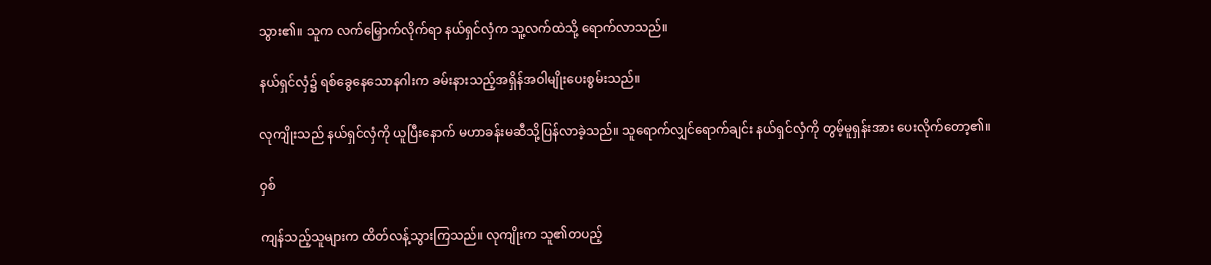သွား၏။ သူက လက်မြှောက်လိုက်ရာ နယ်ရှင်လှံက သူ့လက်ထဲသို့ ရောက်လာသည်။

နယ်ရှင်လှံ၌ ရစ်ခွေနေသောနဂါးက ခမ်းနားသည့်အရှိန်အဝါမျိုးပေးစွမ်းသည်။

လုကျိုးသည် နယ်ရှင်လှံကို ယူပြီးနောက် မဟာခန်းမဆီသို့ပြန်လာခဲ့သည်။ သူရောက်လျှင်ရောက်ချင်း နယ်ရှင်လှံကို တွမ့်မူရှန်းအား ပေးလိုက်တော့၏။

ဝှစ်

ကျန်သည့်သူများက ထိတ်လန့်သွားကြသည်။ လုကျိုးက သူ၏တပည့်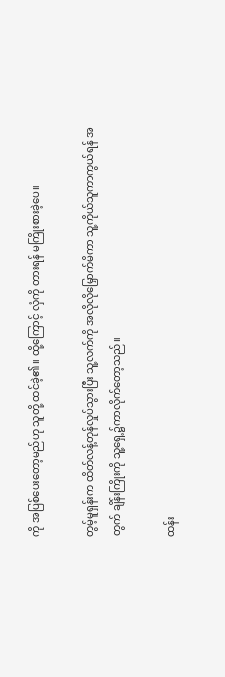ကို အပြစ်ပေးတော့မည်ဟု သူတို့ ထင်ခဲ့၏။ ထို့ကြောင့် လှံကို တားရန် မကြိုးစားခဲ့ပေ။

တွမ့်မူရှန်းက ထိတ်လန့်တုန်လှုပ်သွားပြီး သူ့လက်ကို အလိုလိုမြှောက်မိကာ သူ့ကိုယ်သူကာကွယ်ရန် အတွက် ချိန်းကြိုးကို သူ့ရှေ့၌ကာလိုက်တော့သည်။

ထန်း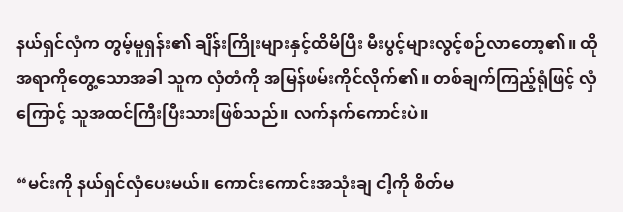နယ်ရှင်လှံက တွမ့်မူရှန်း၏ ချိန်းကြိုးများနှင့်ထိမိပြီး မီးပွင့်များလွင့်စဉ်လာတော့၏။ ထိုအရာကိုတွေ့သောအခါ သူက လှံတံကို အမြန်ဖမ်းကိုင်လိုက်၏။ တစ်ချက်ကြည့်ရုံဖြင့် လှံကြောင့် သူအထင်ကြီးပြီးသားဖြစ်သည်။ လက်နက်ကောင်းပဲ။

“မင်းကို နယ်ရှင်လှံပေးမယ်။ ကောင်းကောင်းအသုံးချ ငါ့ကို စိတ်မ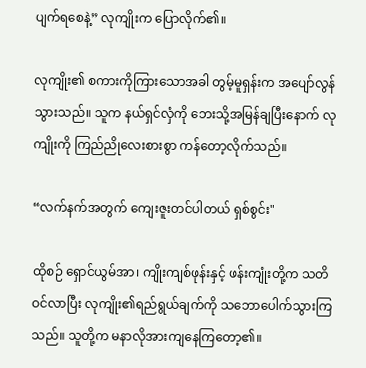ပျက်ရစေနဲ့” လုကျိုးက ပြောလိုက်၏။

လုကျိုး၏ စကားကိုကြားသောအခါ တွမ့်မူရှန်းက အပျော်လွန်သွားသည်။ သူက နယ်ရှင်လှံကို ဘေးသို့အမြန်ချပြီးနောက် လုကျိုးကို ကြည်ညိုလေးစားစွာ ကန်တော့လိုက်သည်။

“လက်နက်အတွက် ကျေးဇူးတင်ပါတယ် ရှစ်စွင်း"

ထိုစဉ် ရှောင်ယွမ်အာ၊ ကျိုးကျစ်ဖုန်းနှင့် ဖန်းကျုံးတို့က သတိဝင်လာပြီး လုကျိုး၏ရည်ရွယ်ချက်ကို သဘောပေါက်သွားကြသည်။ သူတို့က မနာလိုအားကျနေကြတော့၏။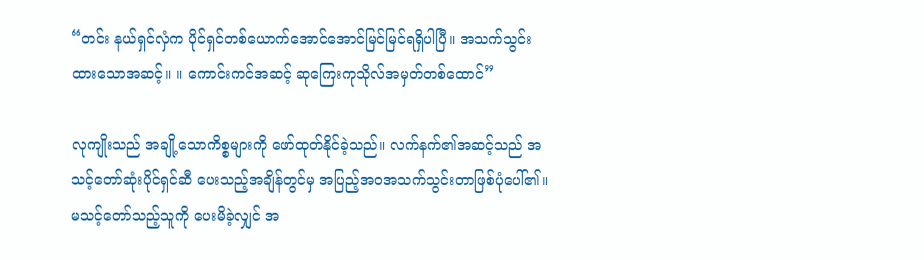“တင်း နယ်ရှင်လှံက ပိုင်ရှင်တစ်ယောက်အောင်အောင်မြင်မြင်ရရှိပါပြီ။ အသက်သွင်းထားသောအဆင့်။ ။ ကောင်းကင်အဆင့် ဆုကြေးကုသိုလ်အမှတ်တစ်ထောင်”

လုကျိုးသည် အချို့သောကိစ္စများကို ဖော်ထုတ်နိုင်ခဲ့သည်။ လက်နက်၏အဆင့်သည် အသင့်တော်ဆုံးပိုင်ရှင်ဆီ ပေးသည့်အချိန်တွင်မှ အပြည့်အဝအသက်သွင်းတာဖြစ်ပုံပေါ်၏။ မသင့်တော်သည့်သူကို ပေးမိခဲ့လျှင် အ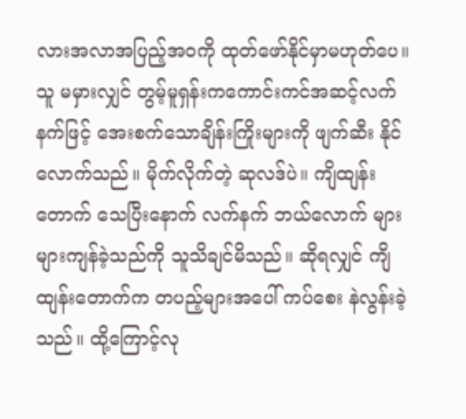လားအလာအပြည့်အဝကို ထုတ်ဖော်နိုင်မှာမဟုတ်ပေ။ သူ မမှားလျှင် တွမ့်မူရှန်းကကောင်းကင်အဆင့်လက်နက်ဖြင့် အေးစက်သောချိန်းကြိုးများကို ဖျက်ဆီး နိုင်လောက်သည်။ မိုက်လိုက်တဲ့ ဆုလဒ်ပဲ။ ကျိထျန်းတောက် သေပြီးနောက် လက်နက် ဘယ်လောက် များများကျန်ခဲ့သည်ကို သူသိချင်မိသည်။ ဆိုရလျှင် ကျိထျန်းတောက်က တပည့်များအပေါ် ကပ်စေး နဲလွန်းခဲ့သည်။ ထို့ကြောင့်လု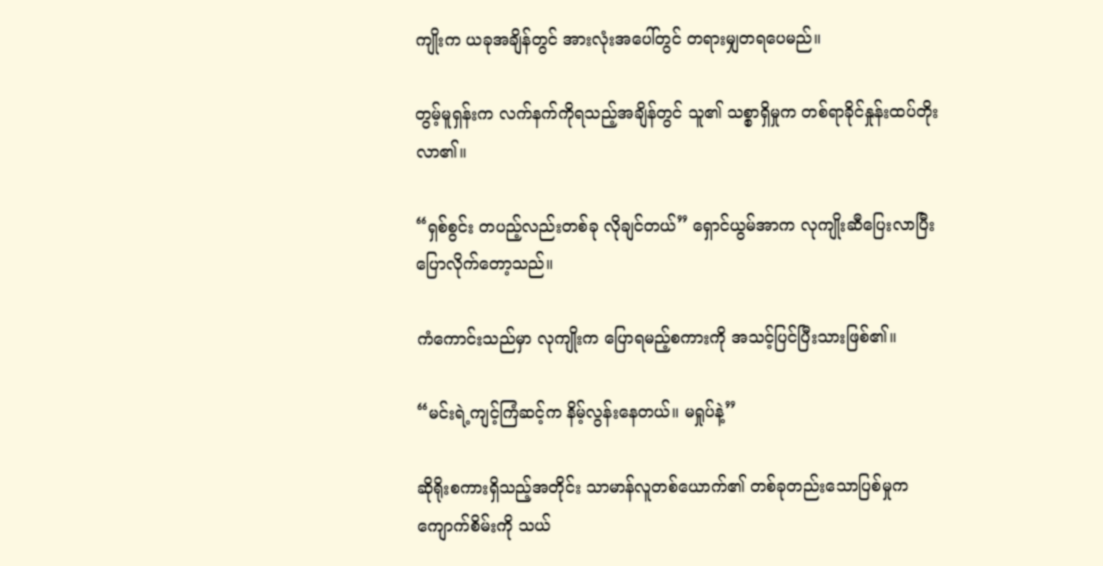ကျိုးက ယခုအချိန်တွင် အားလုံးအပေါ်တွင် တရားမျှတရပေမည်။

တွမ့်မူရှန်းက လက်နက်ကိုရသည့်အချိန်တွင် သူ၏ သစ္စာရှိမှုက တစ်ရာခိုင်နှုန်းထပ်တိုးလာ၏။

“ရှစ်စွင်း တပည့်လည်းတစ်ခု လိုချင်တယ်” ရှောင်ယွမ်အာက လုကျိုးဆီပြေးလာပြီး ပြောလိုက်တော့သည်။

ကံကောင်းသည်မှာ လုကျိုးက ပြောရမည့်စကားကို အသင့်ပြင်ပြီးသားဖြစ်၏။

“မင်းရဲ့ကျင့်ကြံဆင့်က နိမ့်လွန်းနေတယ်။ မရှုပ်နဲ့”

ဆိုရိုးစကားရှိသည့်အတိုင်း သာမာန်လူတစ်ယောက်၏ တစ်ခုတည်းသောပြစ်မှုက ကျောက်စိမ်းကို သယ်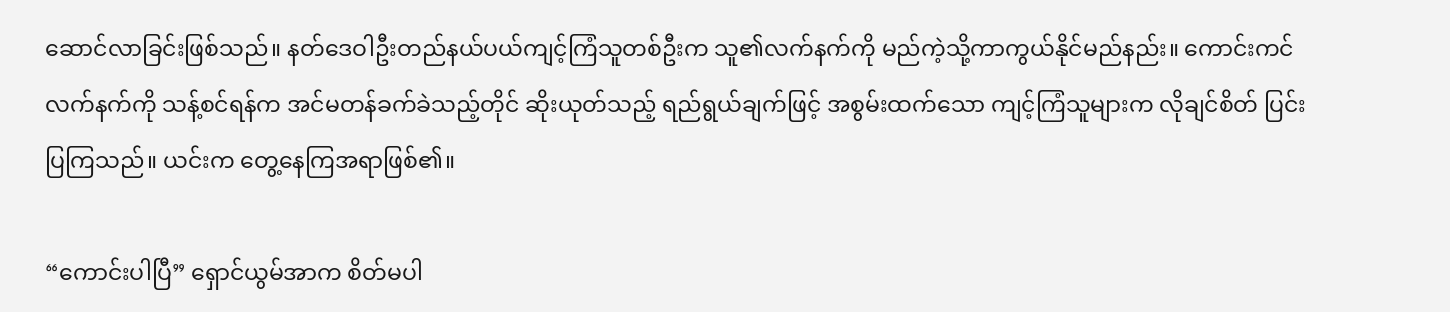ဆောင်လာခြင်းဖြစ်သည်။ နတ်ဒေဝါဦးတည်နယ်ပယ်ကျင့်ကြံသူတစ်ဦးက သူ၏လက်နက်ကို မည်ကဲ့သို့ကာကွယ်နိုင်မည်နည်း။ ကောင်းကင်လက်နက်ကို သန့်စင်ရန်က အင်မတန်ခက်ခဲသည့်တိုင် ဆိုးယုတ်သည့် ရည်ရွယ်ချက်ဖြင့် အစွမ်းထက်သော ကျင့်ကြံသူများက လိုချင်စိတ် ပြင်းပြကြသည်။ ယင်းက တွေ့နေကြအရာဖြစ်၏။

“ကောင်းပါပြီ” ရှောင်ယွမ်အာက စိတ်မပါ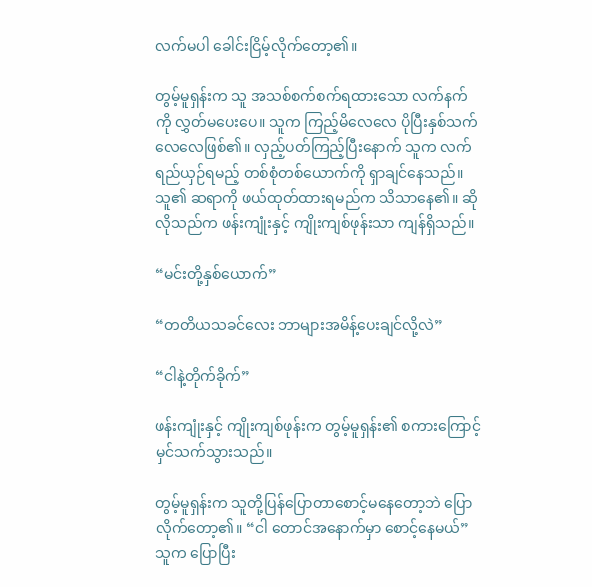လက်မပါ ခေါင်းငြိမ့်လိုက်တော့၏။

တွမ့်မူရှန်းက သူ အသစ်စက်စက်ရထားသော လက်နက်ကို လွှတ်မပေးပေ။ သူက ကြည့်မိလေလေ ပိုပြီးနှစ်သက်လေလေဖြစ်၏။ လှည့်ပတ်ကြည့်ပြီးနောက် သူက လက်ရည်ယှဉ်ရမည့် တစ်စုံတစ်ယောက်ကို ရှာချင်နေသည်။ သူ၏ ဆရာကို ဖယ်ထုတ်ထားရမည်က သိသာနေ၏။ ဆိုလိုသည်က ဖန်းကျုံးနှင့် ကျိုးကျစ်ဖုန်းသာ ကျန်ရှိသည်။

“မင်းတို့နှစ်ယောက်”

“တတိယသခင်လေး ဘာများအမိန့်ပေးချင်လို့လဲ”

“ငါနဲ့တိုက်ခိုက်”

ဖန်းကျုံးနှင့် ကျိုးကျစ်ဖုန်းက တွမ့်မူရှန်း၏ စကားကြောင့်မှင်သက်သွားသည်။

တွမ့်မူရှန်းက သူတို့ပြန်ပြောတာစောင့်မနေတော့ဘဲ ပြောလိုက်တော့၏။ “ငါ တောင်အနောက်မှာ စောင့်နေမယ်” သူက ပြောပြီး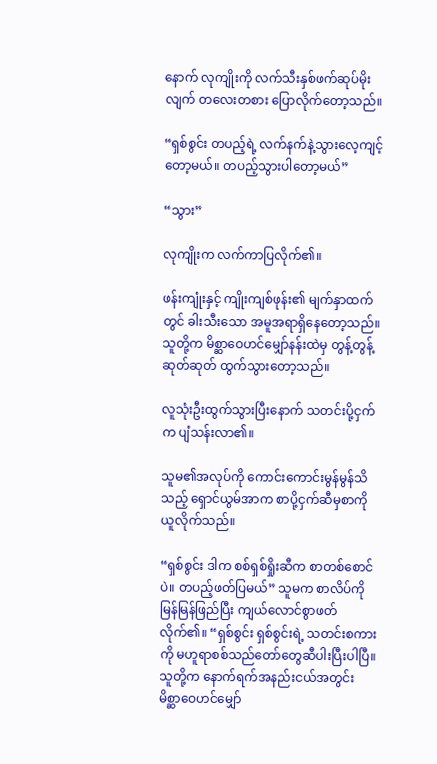နောက် လုကျိုးကို လက်သီးနှစ်ဖက်ဆုပ်မိုးလျက် တလေးတစား ပြောလိုက်တော့သည်။

“ရှစ်စွင်း တပည့်ရဲ့ လက်နက်နဲ့သွားလေ့ကျင့်တော့မယ်။ တပည့်သွားပါတော့မယ်”

“သွား”

လုကျိုးက လက်ကာပြလိုက်၏။

ဖန်းကျုံးနှင့် ကျိုးကျစ်ဖုန်း၏ မျက်နှာထက်တွင် ခါးသီးသော အမူအရာရှိနေတော့သည်။ သူတို့က မိစ္ဆာဝေဟင်မျှော်နန်းထဲမှ တွန့်တွန့်ဆုတ်ဆုတ် ထွက်သွားတော့သည်။

လူသုံးဦးထွက်သွားပြီးနောက် သတင်းပို့ငှက်က ပျံသန်းလာ၏။

သူမ၏အလုပ်ကို ကောင်းကောင်းမွန်မွန်သိသည့် ရှောင်ယွမ်အာက စာပို့ငှက်ဆီမှစာကို ယူလိုက်သည်။

“ရှစ်စွင်း ဒါက စစ်ရှစ်ရှိုးဆီက စာတစ်စောင်ပဲ။ တပည့်ဖတ်ပြမယ်” သူမက စာလိပ်ကို မြန်မြန်ဖြည်ပြီး ကျယ်လောင်စွာဖတ်လိုက်၏။ “ရှစ်စွင်း ရှစ်စွင်းရဲ့ သတင်းစကားကို မဟူရာစစ်သည်တော်တွေဆီပါးပြီးပါပြီ။ သူတို့က နောက်ရက်အနည်းငယ်အတွင်း မိစ္ဆာဝေဟင်မျှော်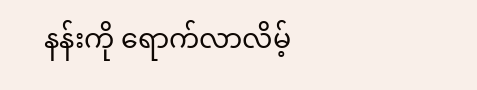နန်းကို ရောက်လာလိမ့်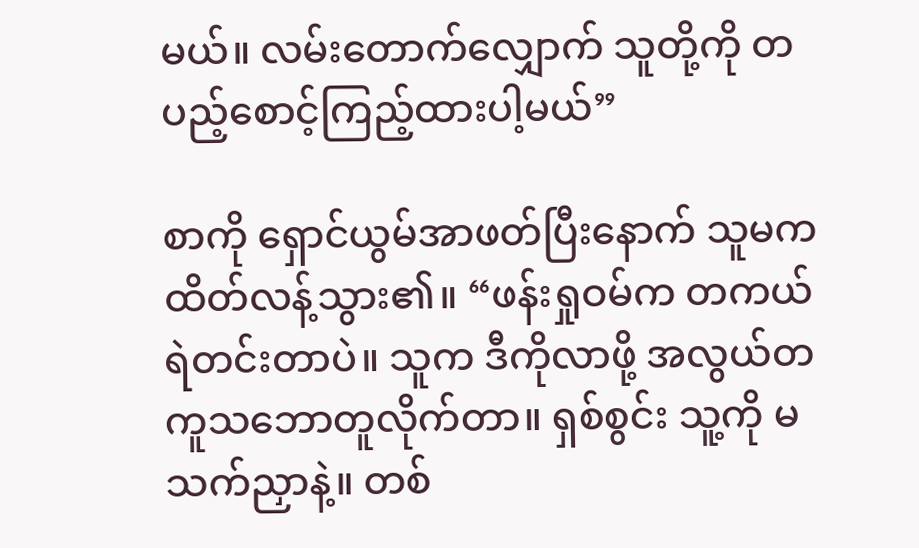မယ်။ လမ်းတောက်လျှောက် သူတို့ကို တပည့်စောင့်ကြည့်ထားပါ့မယ်”

စာကို ရှောင်ယွမ်အာဖတ်ပြီးနောက် သူမက ထိတ်လန့်သွား၏။ “ဖန်းရှုဝမ်က တကယ်ရဲတင်းတာပဲ။ သူက ဒီကိုလာဖို့ အလွယ်တကူသဘောတူလိုက်တာ။ ရှစ်စွင်း သူ့ကို မသက်ညှာနဲ့။ တစ်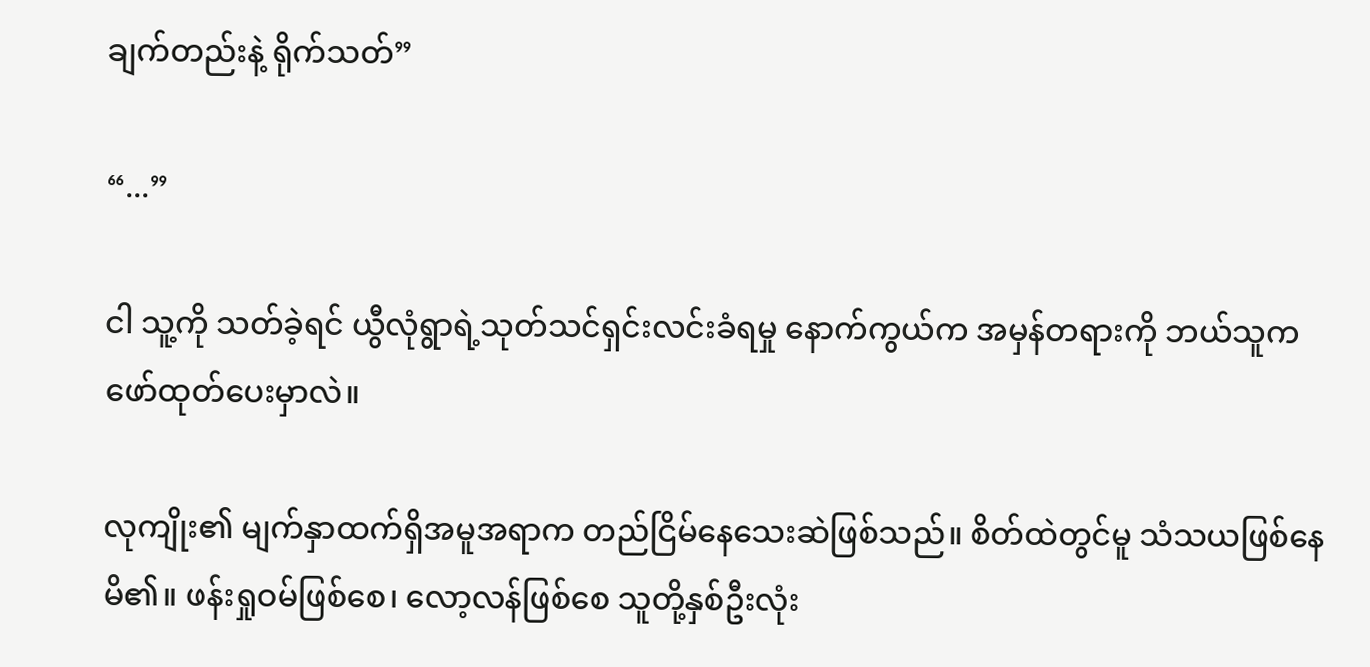ချက်တည်းနဲ့ ရိုက်သတ်”

“...”

ငါ သူ့ကို သတ်ခဲ့ရင် ယွီလုံရွာရဲ့သုတ်သင်ရှင်းလင်းခံရမှု နောက်ကွယ်က အမှန်တရားကို ဘယ်သူက ဖော်ထုတ်ပေးမှာလဲ။

လုကျိုး၏ မျက်နှာထက်ရှိအမူအရာက တည်ငြိမ်နေသေးဆဲဖြစ်သည်။ စိတ်ထဲတွင်မူ သံသယဖြစ်နေမိ၏။ ဖန်းရှုဝမ်ဖြစ်စေ၊ လော့လန်ဖြစ်စေ သူတို့နှစ်ဦးလုံး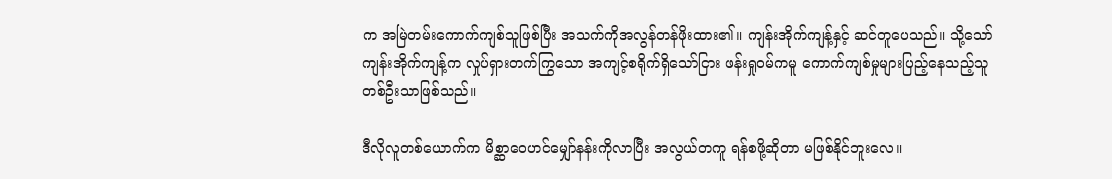က အမြဲတမ်းကောက်ကျစ်သူဖြစ်ပြီး အသက်ကိုအလွန်တန်ဖိုးထား၏။ ကျန်းအိုက်ကျန့်နှင့် ဆင်တူပေသည်။ သို့သော် ကျန်းအိုက်ကျန့်က လှုပ်ရှားတက်ကြွသော အကျင့်စရိုက်ရှိသော်ငြား ဖန်းရှုဝမ်ကမူ ကောက်ကျစ်မှုများပြည့်နေသည့်သူတစ်ဦးသာဖြစ်သည်။

ဒီလိုလူတစ်ယောက်က မိစ္ဆာဝေဟင်မျှော်နန်းကိုလာပြီး အလွယ်တကူ ရန်စဖို့ဆိုတာ မဖြစ်နိုင်ဘူးလေ။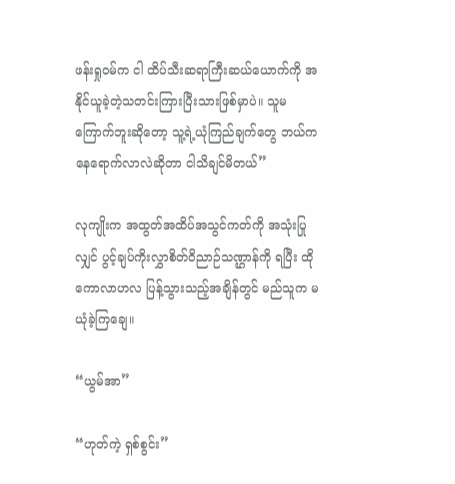ဖန်းရှုဝမ်က ငါ ထိပ်သီးဆရာကြီးဆယ်ယောက်ကို အနိုင်ယူခဲ့တဲ့သတင်းကြားပြီးသားဖြစ်မှာပဲ။ သူမကြောက်ဘူးဆိုတော့ သူ့ရဲ့ယုံကြည်ချက်တွေ ဘယ်ကနေရောက်လာလဲဆိုတာ ငါသိချင်မိတယ်”

လုကျိုးက အထွတ်အထိပ်အသွင်ကတ်ကို အသုံးပြုလျှင် ပွင့်ချပ်ကိုးလွှာစိတ်ဝိညာဉ်သဏ္ဌာန်ကို ရပြီး ထိုကောလာဟလ ပြန့်သွားသည့်အချိန်တွင် မည်သူက မယုံခဲ့ကြချေ။

“ယွမ်အာ”

“ဟုတ်ကဲ့ ရှစ်စွင်း”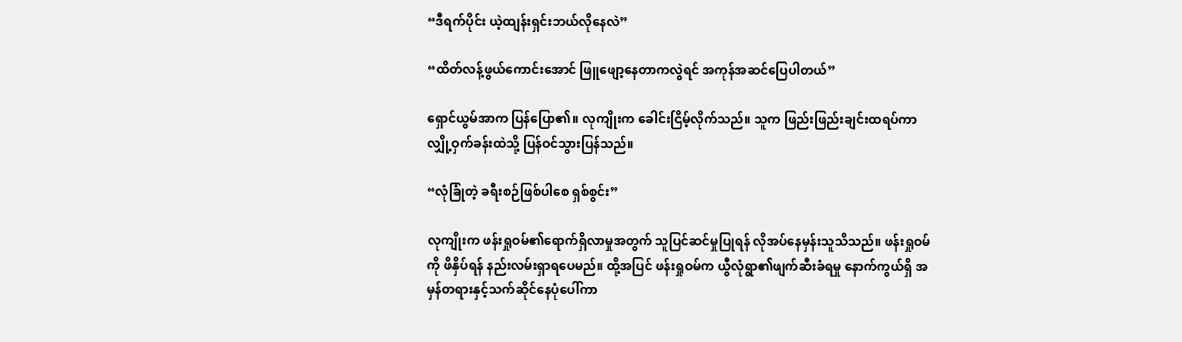“ဒီရက်ပိုင်း ယဲ့ထျန်းရှင်းဘယ်လိုနေလဲ”

“ထိတ်လန့်ဖွယ်ကောင်းအောင် ဖြူဖျော့နေတာကလွဲရင် အကုန်အဆင်ပြေပါတယ်”

ရှောင်ယွမ်အာက ပြန်ပြော၏။ လုကျိုးက ခေါင်းငြိမ့်လိုက်သည်။ သူက ဖြည်းဖြည်းချင်းထရပ်ကာ လျှို့ဝှက်ခန်းထဲသို့ ပြန်ဝင်သွားပြန်သည်။

“လုံခြုံတဲ့ ခရီးစဉ်ဖြစ်ပါစေ ရှစ်စွင်း”

လုကျိုးက ဖန်းရှုဝမ်၏ရောက်ရှိလာမှုအတွက် သူပြင်ဆင်မှုပြုရန် လိုအပ်နေမှန်းသူသိသည်။ ဖန်းရှုဝမ်ကို ဖိနှိပ်ရန် နည်းလမ်းရှာရပေမည်။ ထို့အပြင် ဖန်းရှုဝမ်က ယွီလုံရွာ၏ဖျက်ဆီးခံရမှု နောက်ကွယ်ရှိ အမှန်တရားနှင့်သက်ဆိုင်နေပုံပေါ်ကာ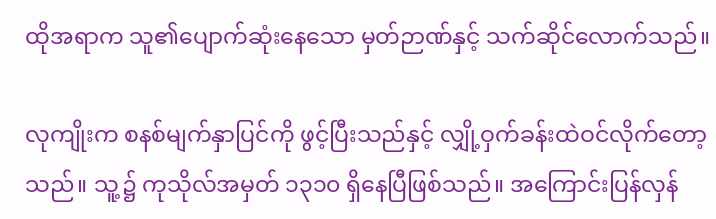ထိုအရာက သူ၏ပျောက်ဆုံးနေသော မှတ်ဉာဏ်နှင့် သက်ဆိုင်လောက်သည်။

လုကျိုးက စနစ်မျက်နှာပြင်ကို ဖွင့်ပြီးသည်နှင့် လျှို့ဝှက်ခန်းထဲဝင်လိုက်တော့သည်။ သူ့၌ ကုသိုလ်အမှတ် ၁၃၁၀ ရှိနေပြီဖြစ်သည်။ အကြောင်းပြန်လှန်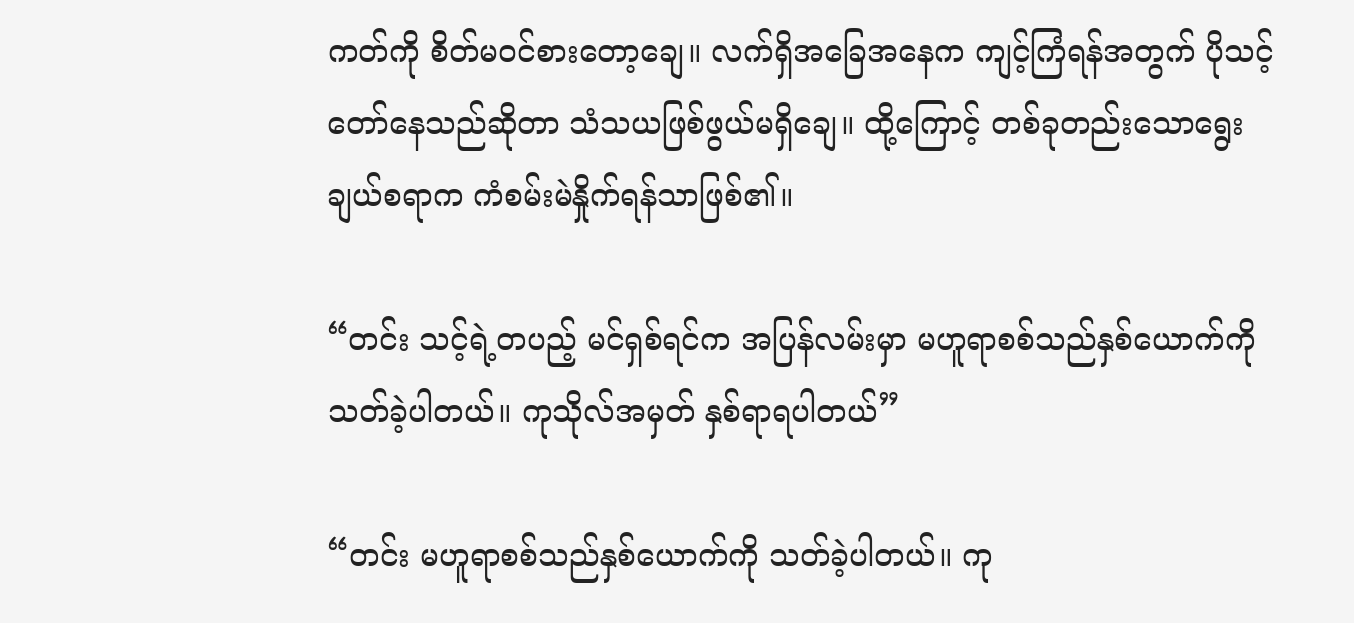ကတ်ကို စိတ်မဝင်စားတော့ချေ။ လက်ရှိအခြေအနေက ကျင့်ကြံရန်အတွက် ပိုသင့်တော်နေသည်ဆိုတာ သံသယဖြစ်ဖွယ်မရှိချေ။ ထို့ကြောင့် တစ်ခုတည်းသောရွေးချယ်စရာက ကံစမ်းမဲနှိုက်ရန်သာဖြစ်၏။

“တင်း သင့်ရဲ့တပည့် မင်ရှစ်ရင်က အပြန်လမ်းမှာ မဟူရာစစ်သည်နှစ်ယောက်ကို သတ်ခဲ့ပါတယ်။ ကုသိုလ်အမှတ် နှစ်ရာရပါတယ်”

“တင်း မဟူရာစစ်သည်နှစ်ယောက်ကို သတ်ခဲ့ပါတယ်။ ကု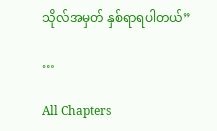သိုလ်အမှတ် နှစ်ရာရပါတယ်”

…

All Chapters